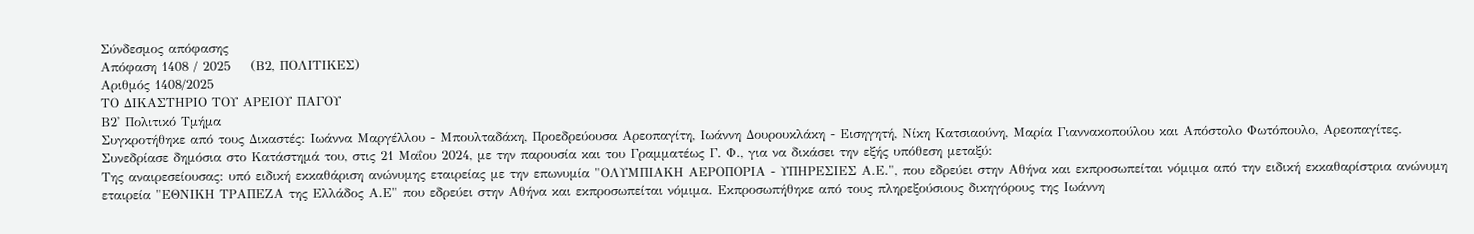Σύνδεσμος απόφασης
Απόφαση 1408 / 2025    (Β2, ΠΟΛΙΤΙΚΕΣ)
Αριθμός 1408/2025
ΤΟ ΔΙΚΑΣΤΗΡΙΟ ΤΟΥ ΑΡΕΙΟΥ ΠΑΓΟΥ
Β2' Πολιτικό Τμήμα
Συγκροτήθηκε από τους Δικαστές: Ιωάννα Μαργέλλου - Μπουλταδάκη, Προεδρεύουσα Αρεοπαγίτη, Ιωάννη Δουρουκλάκη - Εισηγητή, Νίκη Κατσιαούνη, Μαρία Γιαννακοπούλου και Απόστολο Φωτόπουλο, Αρεοπαγίτες.
Συνεδρίασε δημόσια στο Κατάστημά του, στις 21 Μαΐου 2024, με την παρουσία και του Γραμματέως Γ. Φ., για να δικάσει την εξής υπόθεση μεταξύ:
Της αναιρεσείουσας: υπό ειδική εκκαθάριση ανώνυμης εταιρείας με την επωνυμία "ΟΛΥΜΠΙΑΚΗ ΑΕΡΟΠΟΡΙΑ - ΥΠΗΡΕΣΙΕΣ Α.Ε.", που εδρεύει στην Αθήνα και εκπροσωπείται νόμιμα από την ειδική εκκαθαρίστρια ανώνυμη εταιρεία "ΕΘΝΙΚΗ ΤΡΑΠΕΖΑ της Ελλάδος Α.Ε" που εδρεύει στην Αθήνα και εκπροσωπείται νόμιμα. Εκπροσωπήθηκε από τους πληρεξούσιους δικηγόρους της Ιωάννη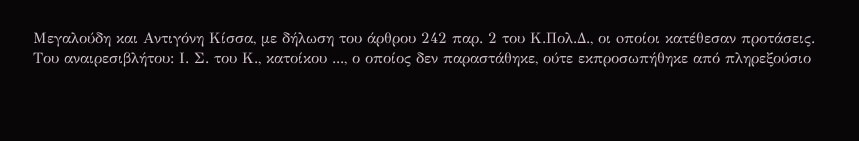Μεγαλούδη και Αντιγόνη Κίσσα, με δήλωση του άρθρου 242 παρ. 2 του Κ.Πολ.Δ., οι oποίοι κατέθεσαν προτάσεις.
Του αναιρεσιβλήτου: Ι. Σ. του Κ., κατοίκου ..., ο οποίος δεν παραστάθηκε, ούτε εκπροσωπήθηκε από πληρεξούσιο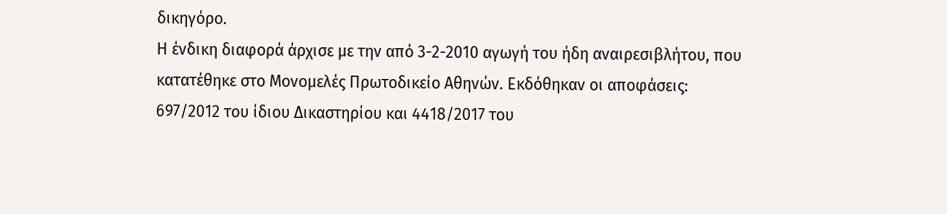δικηγόρο.
Η ένδικη διαφορά άρχισε με την από 3-2-2010 αγωγή του ήδη αναιρεσιβλήτου, που κατατέθηκε στο Μονομελές Πρωτοδικείο Αθηνών. Εκδόθηκαν οι αποφάσεις: 697/2012 του ίδιου Δικαστηρίου και 4418/2017 του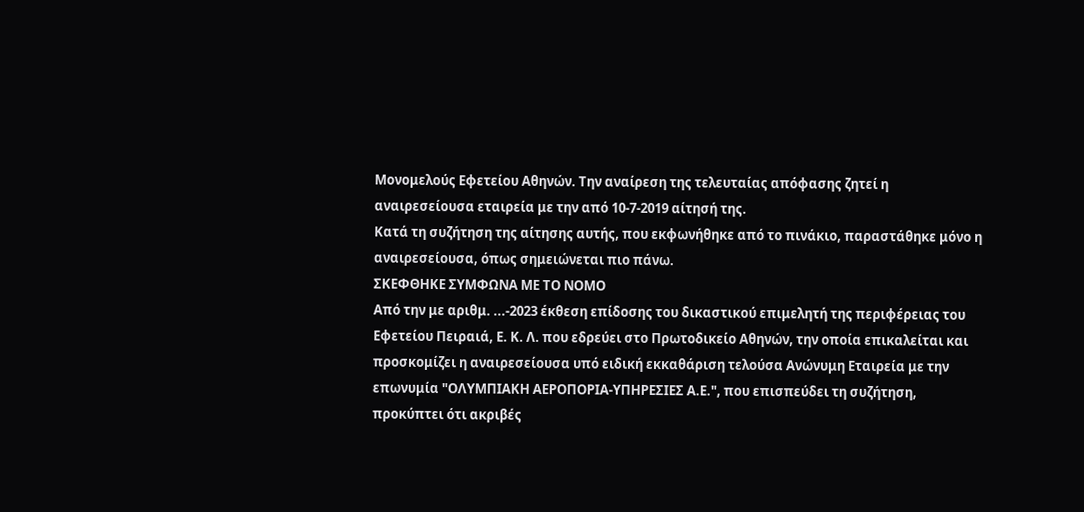Μονομελούς Εφετείου Αθηνών. Την αναίρεση της τελευταίας απόφασης ζητεί η αναιρεσείουσα εταιρεία με την από 10-7-2019 αίτησή της.
Κατά τη συζήτηση της αίτησης αυτής, που εκφωνήθηκε από το πινάκιο, παραστάθηκε μόνο η αναιρεσείουσα, όπως σημειώνεται πιο πάνω.
ΣΚΕΦΘΗΚΕ ΣΥΜΦΩΝΑ ΜΕ ΤΟ ΝΟΜΟ
Από την με αριθμ. ...-2023 έκθεση επίδοσης του δικαστικού επιμελητή της περιφέρειας του Εφετείου Πειραιά, Ε. Κ. Λ. που εδρεύει στο Πρωτοδικείο Αθηνών, την οποία επικαλείται και προσκομίζει η αναιρεσείουσα υπό ειδική εκκαθάριση τελούσα Ανώνυμη Εταιρεία με την επωνυμία "ΟΛΥΜΠΙΑΚΗ ΑΕΡΟΠΟΡΙΑ-ΥΠΗΡΕΣΙΕΣ Α.Ε.", που επισπεύδει τη συζήτηση, προκύπτει ότι ακριβές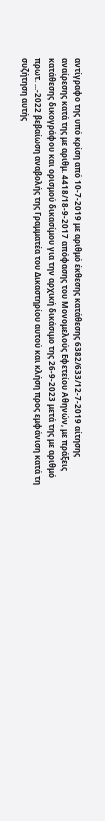αντίγραφο της υπό κρίση από 10-7-2019 με αριθμό έκθεσης κατάθεσης 6382/633/12-7-2019 αίτησης αναίρεσης κατά της με αριθμ. 4418/18-9-2017 απόφασης του Μονομελούς Εφετείου Αθηνών, με πράξεις κατάθεσης δικογράφου και ορισμού δικασίμου για την αρχική δικάσιμο της 26-9-2023 μετά της με αριθμό πρωτ. ...-2022 βεβαίωση αναβολής της Γραμματέα του Δικαστηρίου αυτού και κλήση προς εμφάνιση κατά τη συζήτηση αυτής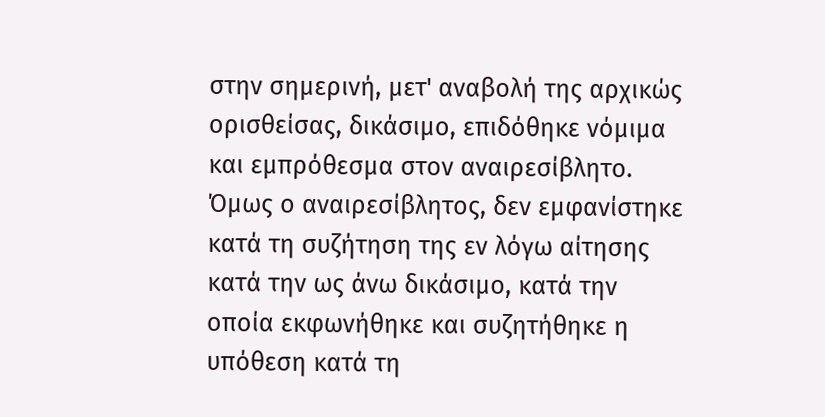στην σημερινή, μετ' αναβολή της αρχικώς ορισθείσας, δικάσιμο, επιδόθηκε νόμιμα και εμπρόθεσμα στον αναιρεσίβλητο. Όμως ο αναιρεσίβλητος, δεν εμφανίστηκε κατά τη συζήτηση της εν λόγω αίτησης κατά την ως άνω δικάσιμο, κατά την οποία εκφωνήθηκε και συζητήθηκε η υπόθεση κατά τη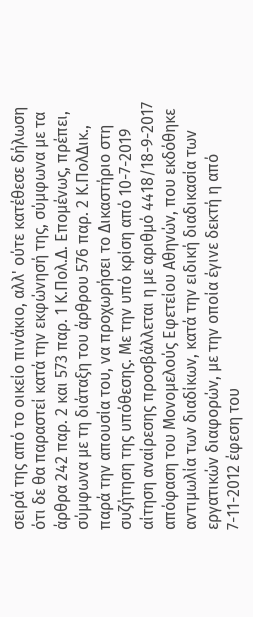σειρά της από το οικείο πινάκιο, αλλ' ούτε κατέθεσε δήλωση ότι δε θα παραστεί κατά την εκφώνησή της, σύμφωνα με τα άρθρα 242 παρ. 2 και 573 παρ. 1 Κ.Πολ.Δ. Επομένως, πρέπει, σύμφωνα με τη διάταξη του άρθρου 576 παρ. 2 Κ.ΠολΔικ., παρά την απουσία του, να προχωρήσει το Δικαστήριο στη συζήτηση της υπόθεσης. Με την υπό κρίση από 10-7-2019 αίτηση αναίρεσης προσβάλλεται η με αριθμό 4418/18-9-2017 απόφαση του Μονομελούς Εφετείου Αθηνών, που εκδόθηκε αντιμωλία των διαδίκων, κατά την ειδική διαδικασία των εργατικών διαφορών, με την οποία έγινε δεκτή η από 7-11-2012 έφεση του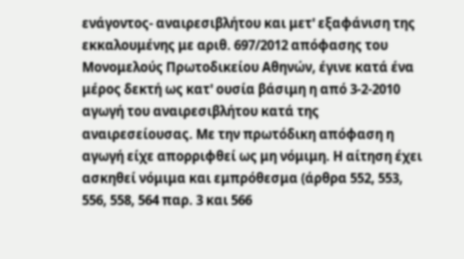ενάγοντος- αναιρεσιβλήτου και μετ' εξαφάνιση της εκκαλουμένης με αριθ. 697/2012 απόφασης του Μονομελούς Πρωτοδικείου Αθηνών, έγινε κατά ένα μέρος δεκτή ως κατ' ουσία βάσιμη η από 3-2-2010 αγωγή του αναιρεσιβλήτου κατά της αναιρεσείουσας. Με την πρωτόδικη απόφαση η αγωγή είχε απορριφθεί ως μη νόμιμη. Η αίτηση έχει ασκηθεί νόμιμα και εμπρόθεσμα (άρθρα 552, 553, 556, 558, 564 παρ. 3 και 566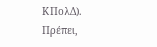ΚΠολΔ). Πρέπει,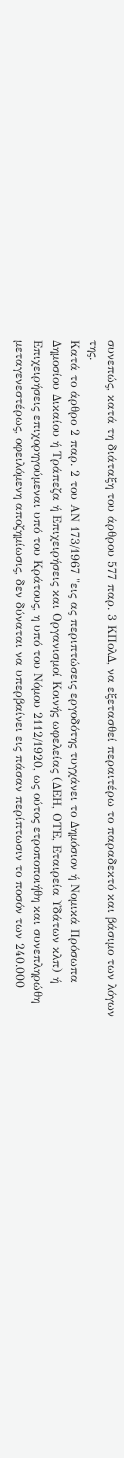συνεπώς, κατά τη διάταξη του άρθρου 577 παρ. 3 ΚΠολΔ, να εξετασθεί περαιτέρω το παραδεκτό και βάσιμο των λόγων της.
Κατά το άρθρο 2 παρ. 2 του ΑΝ 173/1967 "εις ας περιπτώσεις εργοδότης τυγχάνει το Δημόσιον ή Νομικά Πρόσωπα Δημοσίου Δικαίου ή Τράπεζα ή Επιχειρήσεις και Οργανισμοί Κοινής ωφελείας (ΔΕΗ, ΟΤΕ, Εταιρεία Υδάτων κλπ) ή Επιχειρήσεις επιχορηγούμεναι υπό του Κράτους, η υπό του Νόμου 2112/1920, ως ούτος ετροποποιήθη και συνεπληρώθη μεταγενεστέρως, οφειλόμενη αποζημίωσις, δεν δύναται να υπερβαίνει εις πάσαν περίπτωσιν το ποσόν των 240.000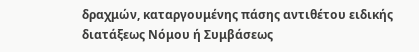δραχμών, καταργουμένης πάσης αντιθέτου ειδικής διατάξεως Νόμου ή Συμβάσεως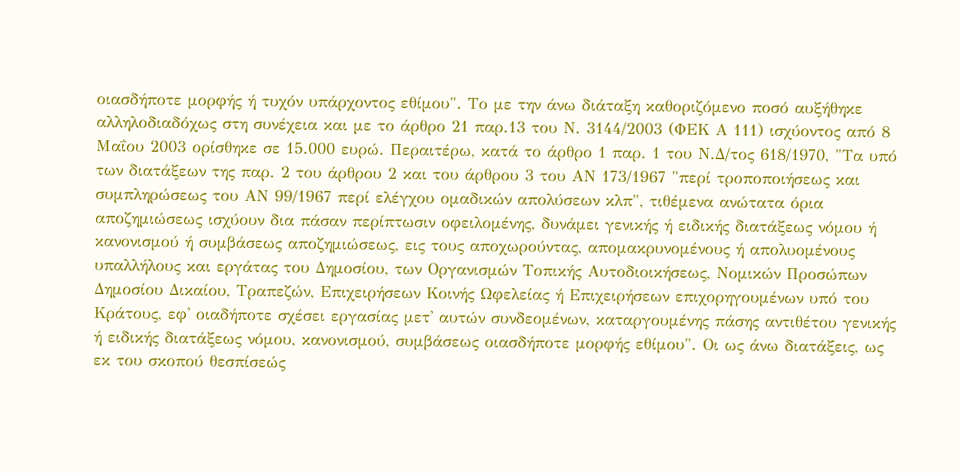οιασδήποτε μορφής ή τυχόν υπάρχοντος εθίμου". Το με την άνω διάταξη καθοριζόμενο ποσό αυξήθηκε αλληλοδιαδόχως στη συνέχεια και με το άρθρο 21 παρ.13 του Ν. 3144/2003 (ΦΕΚ Α 111) ισχύοντος από 8 Μαΐου 2003 ορίσθηκε σε 15.000 ευρώ. Περαιτέρω, κατά το άρθρο 1 παρ. 1 του Ν.Δ/τος 618/1970, "Τα υπό των διατάξεων της παρ. 2 του άρθρου 2 και του άρθρου 3 του ΑΝ 173/1967 "περί τροποποιήσεως και συμπληρώσεως του ΑΝ 99/1967 περί ελέγχου ομαδικών απολύσεων κλπ", τιθέμενα ανώτατα όρια αποζημιώσεως ισχύουν δια πάσαν περίπτωσιν οφειλομένης, δυνάμει γενικής ή ειδικής διατάξεως νόμου ή κανονισμού ή συμβάσεως αποζημιώσεως, εις τους αποχωρούντας, απομακρυνομένους ή απολυομένους υπαλλήλους και εργάτας του Δημοσίου, των Οργανισμών Τοπικής Αυτοδιοικήσεως, Νομικών Προσώπων Δημοσίου Δικαίου, Τραπεζών, Επιχειρήσεων Κοινής Ωφελείας ή Επιχειρήσεων επιχορηγουμένων υπό του Κράτους, εφ' οιαδήποτε σχέσει εργασίας μετ' αυτών συνδεομένων, καταργουμένης πάσης αντιθέτου γενικής ή ειδικής διατάξεως νόμου, κανονισμού, συμβάσεως οιασδήποτε μορφής εθίμου". Οι ως άνω διατάξεις, ως εκ του σκοπού θεσπίσεώς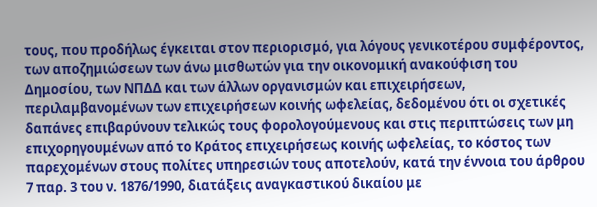τους, που προδήλως έγκειται στον περιορισμό, για λόγους γενικοτέρου συμφέροντος, των αποζημιώσεων των άνω μισθωτών για την οικονομική ανακούφιση του Δημοσίου, των ΝΠΔΔ και των άλλων οργανισμών και επιχειρήσεων, περιλαμβανομένων των επιχειρήσεων κοινής ωφελείας, δεδομένου ότι οι σχετικές δαπάνες επιβαρύνουν τελικώς τους φορολογούμενους και στις περιπτώσεις των μη επιχορηγουμένων από το Κράτος επιχειρήσεως κοινής ωφελείας, το κόστος των παρεχομένων στους πολίτες υπηρεσιών τους αποτελούν, κατά την έννοια του άρθρου 7 παρ. 3 του ν. 1876/1990, διατάξεις αναγκαστικού δικαίου με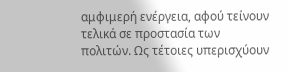αμφιμερή ενέργεια, αφού τείνουν τελικά σε προστασία των πολιτών. Ως τέτοιες υπερισχύουν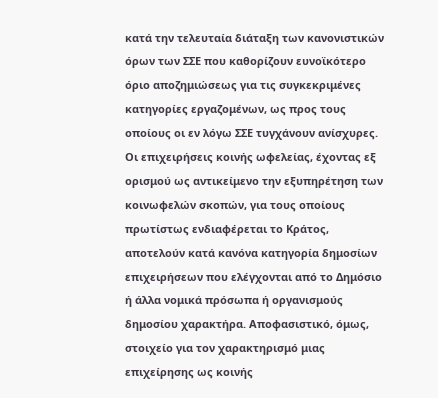κατά την τελευταία διάταξη των κανονιστικών όρων των ΣΣΕ που καθορίζουν ευνοϊκότερο όριο αποζημιώσεως για τις συγκεκριμένες κατηγορίες εργαζομένων, ως προς τους οποίους οι εν λόγω ΣΣΕ τυγχάνουν ανίσχυρες. Οι επιχειρήσεις κοινής ωφελείας, έχοντας εξ ορισμού ως αντικείμενο την εξυπηρέτηση των κοινωφελών σκοπών, για τους οποίους πρωτίστως ενδιαφέρεται το Κράτος, αποτελούν κατά κανόνα κατηγορία δημοσίων επιχειρήσεων που ελέγχονται από το Δημόσιο ή άλλα νομικά πρόσωπα ή οργανισμούς δημοσίου χαρακτήρα. Αποφασιστικό, όμως, στοιχείο για τον χαρακτηρισμό μιας επιχείρησης ως κοινής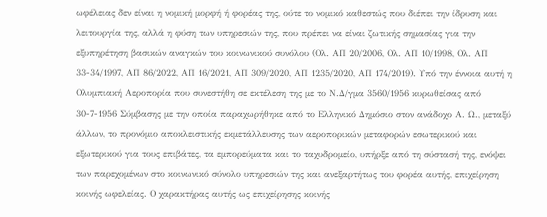ωφέλειας δεν είναι η νομική μορφή ή φορέας της, ούτε το νομικό καθεστώς που διέπει την ίδρυση και λειτουργία της, αλλά η φύση των υπηρεσιών της, που πρέπει να είναι ζωτικής σημασίας για την εξυπηρέτηση βασικών αναγκών του κοινωνικού συνόλου (Ολ. ΑΠ 20/2006, Ολ. ΑΠ 10/1998, Ολ. ΑΠ 33-34/1997, ΑΠ 86/2022, ΑΠ 16/2021, ΑΠ 309/2020, ΑΠ 1235/2020, ΑΠ 174/2019). Υπό την έννοια αυτή η Ολυμπιακή Αεροπορία που συνεστήθη σε εκτέλεση της με το Ν.Δ/γμα 3560/1956 κυρωθείσας από 30-7-1956 Σύμβασης με την οποία παραχωρήθηκε από το Ελληνικό Δημόσιο στον ανάδοχο Α. Ω., μεταξύ άλλων, το προνόμιο αποκλειστικής εκμετάλλευσης των αεροπορικών μεταφορών εσωτερικού και εξωτερικού για τους επιβάτες, τα εμπορεύματα και το ταχυδρομείο, υπήρξε από τη σύστασή της, ενόψει των παρεχομένων στο κοινωνικό σύνολο υπηρεσιών της και ανεξαρτήτως του φορέα αυτής, επιχείρηση κοινής ωφελείας. Ο χαρακτήρας αυτής ως επιχείρησης κοινής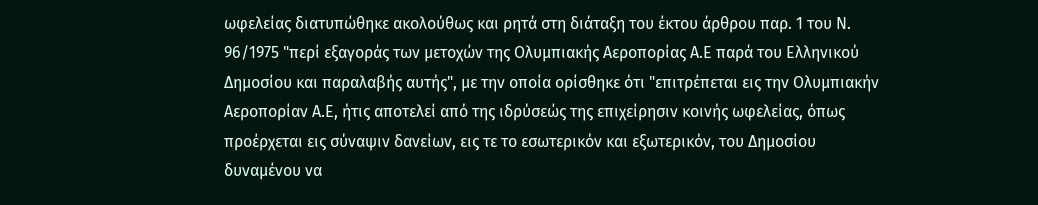ωφελείας διατυπώθηκε ακολούθως και ρητά στη διάταξη του έκτου άρθρου παρ. 1 του Ν. 96/1975 "περί εξαγοράς των μετοχών της Ολυμπιακής Αεροπορίας Α.Ε παρά του Ελληνικού Δημοσίου και παραλαβής αυτής", με την οποία ορίσθηκε ότι "επιτρέπεται εις την Ολυμπιακήν Αεροπορίαν Α.Ε, ήτις αποτελεί από της ιδρύσεώς της επιχείρησιν κοινής ωφελείας, όπως προέρχεται εις σύναψιν δανείων, εις τε το εσωτερικόν και εξωτερικόν, του Δημοσίου δυναμένου να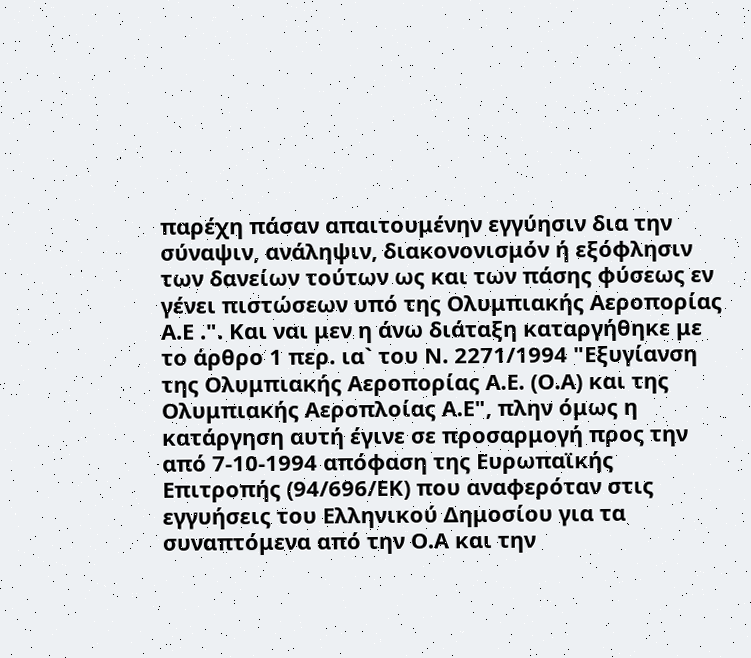παρέχη πάσαν απαιτουμένην εγγύησιν δια την σύναψιν, ανάληψιν, διακονονισμόν ή εξόφλησιν των δανείων τούτων ως και των πάσης φύσεως εν γένει πιστώσεων υπό της Ολυμπιακής Αεροπορίας Α.Ε .". Και ναι μεν η άνω διάταξη καταργήθηκε με το άρθρο 1 περ. ια` του Ν. 2271/1994 "Εξυγίανση της Ολυμπιακής Αεροπορίας Α.Ε. (Ο.Α) και της Ολυμπιακής Αεροπλοίας Α.Ε", πλην όμως η κατάργηση αυτή έγινε σε προσαρμογή προς την από 7-10-1994 απόφαση της Ευρωπαϊκής Επιτροπής (94/696/ΕΚ) που αναφερόταν στις εγγυήσεις του Ελληνικού Δημοσίου για τα συναπτόμενα από την Ο.Α και την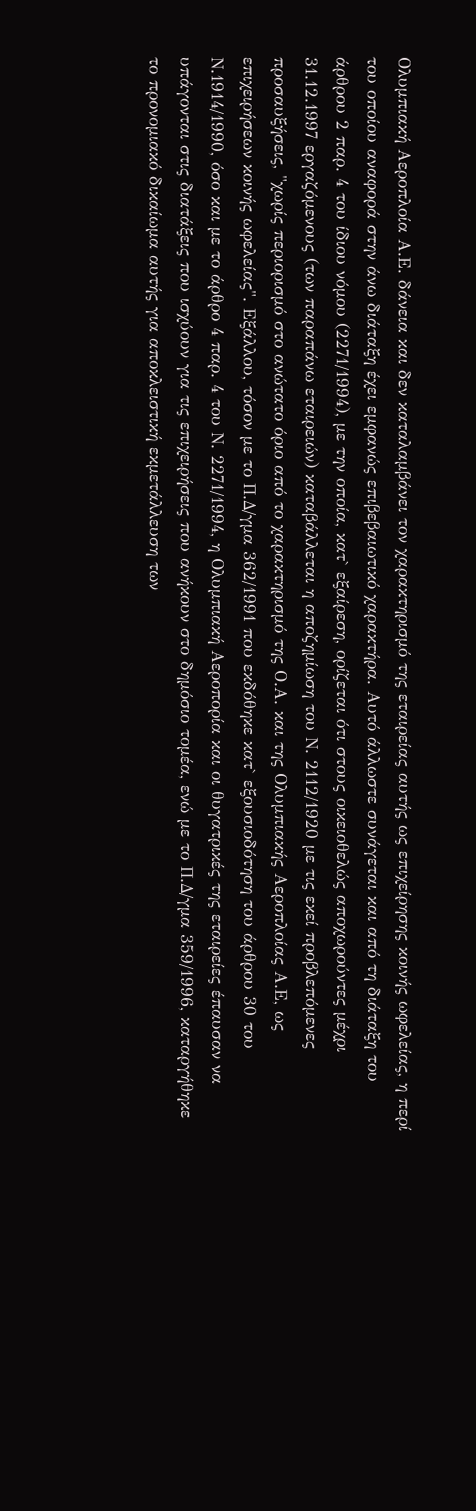Ολυμπιακή Αεροπλοία Α.Ε. δάνεια και δεν καταλαμβάνει τον χαρακτηρισμό της εταιρείας αυτής ως επιχείρησης κοινής ωφελείας, η περί του οποίου αναφορά στην άνω διάταξη έχει εμφανώς επιβεβαιωτικό χαρακτήρα. Αυτό άλλωστε συνάγεται και από τη διάταξη του άρθρου 2 παρ. 4 του ίδιου νόμου (2271/1994), με την οποία, κατ` εξαίρεση, ορίζεται ότι στους οικειοθελώς αποχωρούντες μέχρι 31.12.1997 εργαζόμενους (των παραπάνω εταιρειών) καταβάλλεται η αποζημίωση του Ν. 2112/1920 με τις εκεί προβλεπόμενες προσαυξήσεις, "χωρίς περιορισμό στο ανώτατο όριο από το χαρακτηρισμό της Ο.Α. και της Ολυμπιακής Αεροπλοίας Α.Ε, ως επιχειρήσεων κοινής ωφελείας". Εξάλλου, τόσον με το Π.Δ/γμα 362/1991 που εκδόθηκε κατ` εξουσιοδότηση του άρθρου 30 του Ν.1914/1990, όσο και με το άρθρο 4 παρ. 4 του Ν. 2271/1994, η Ολυμπιακή Αεροπορία και οι θυγατρικές της εταιρείες έπαυσαν να υπάγονται στις διατάξεις που ισχύουν για τις επιχειρήσεις που ανήκουν στο δημόσιο τομέα, ενώ με το Π.Δ/γμα 359/1996, καταργήθηκε το προνομιακό δικαίωμα αυτής για αποκλειστική εκμετάλλευση των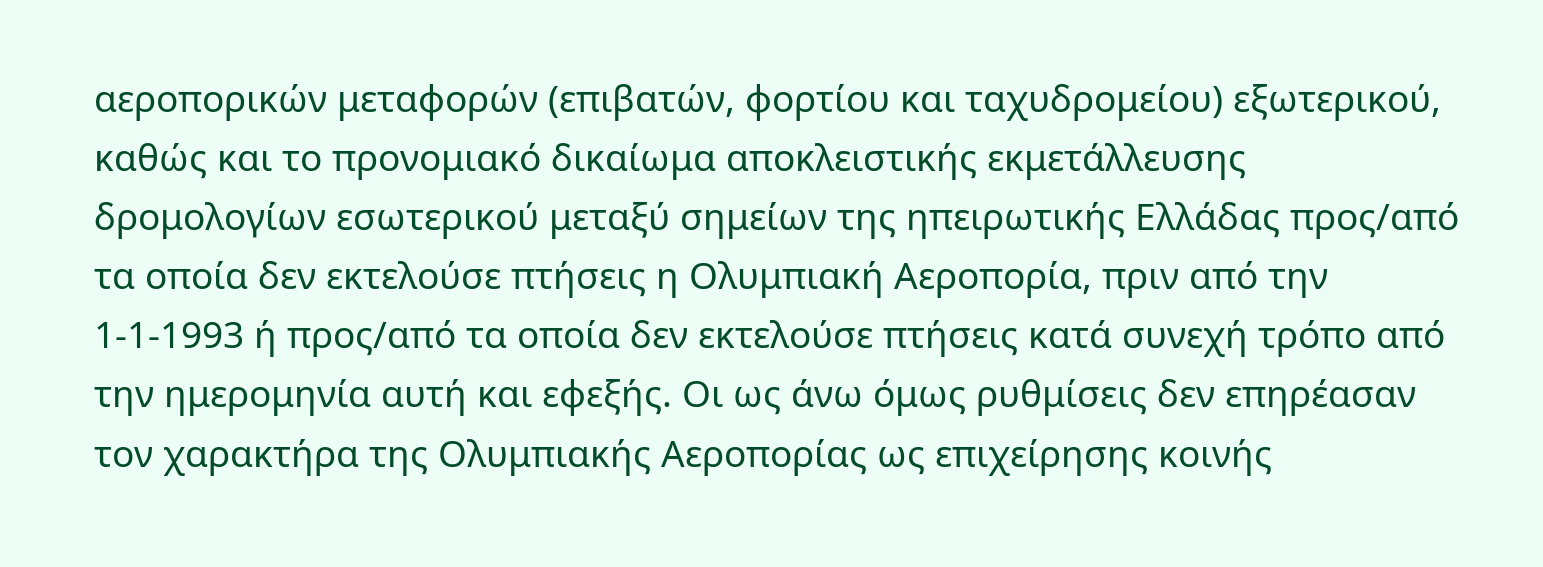αεροπορικών μεταφορών (επιβατών, φορτίου και ταχυδρομείου) εξωτερικού, καθώς και το προνομιακό δικαίωμα αποκλειστικής εκμετάλλευσης δρομολογίων εσωτερικού μεταξύ σημείων της ηπειρωτικής Ελλάδας προς/από τα οποία δεν εκτελούσε πτήσεις η Ολυμπιακή Αεροπορία, πριν από την 1-1-1993 ή προς/από τα οποία δεν εκτελούσε πτήσεις κατά συνεχή τρόπο από την ημερομηνία αυτή και εφεξής. Οι ως άνω όμως ρυθμίσεις δεν επηρέασαν τον χαρακτήρα της Ολυμπιακής Αεροπορίας ως επιχείρησης κοινής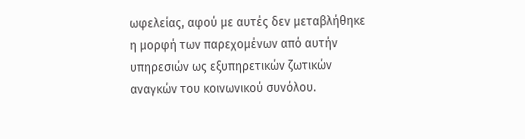ωφελείας, αφού με αυτές δεν μεταβλήθηκε η μορφή των παρεχομένων από αυτήν υπηρεσιών ως εξυπηρετικών ζωτικών αναγκών του κοινωνικού συνόλου.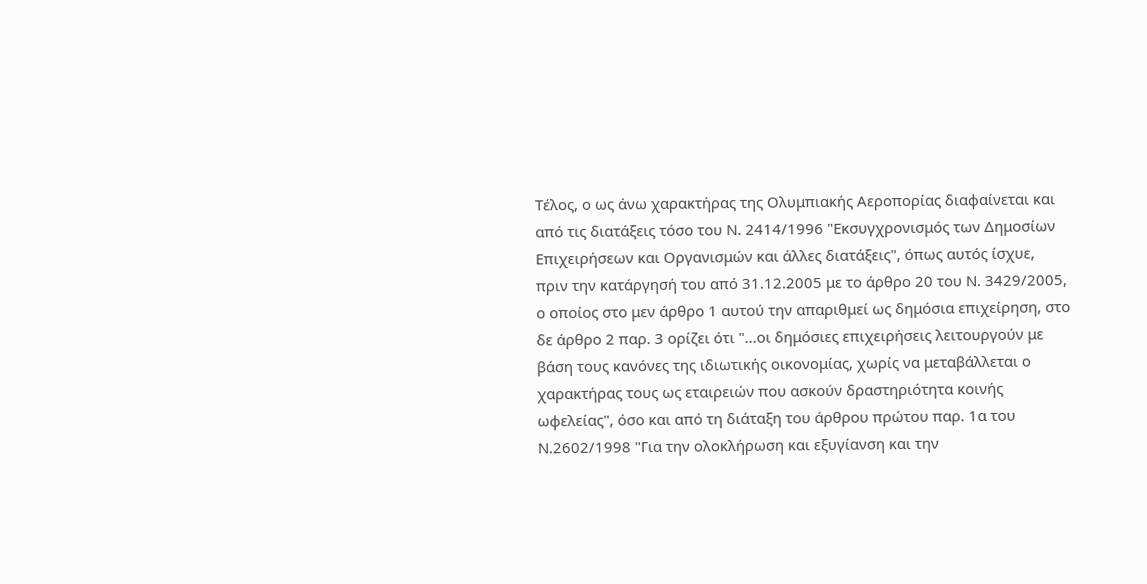Τέλος, ο ως άνω χαρακτήρας της Ολυμπιακής Αεροπορίας διαφαίνεται και από τις διατάξεις τόσο του Ν. 2414/1996 "Εκσυγχρονισμός των Δημοσίων Επιχειρήσεων και Οργανισμών και άλλες διατάξεις", όπως αυτός ίσχυε, πριν την κατάργησή του από 31.12.2005 με το άρθρο 20 του Ν. 3429/2005, ο οποίος στο μεν άρθρο 1 αυτού την απαριθμεί ως δημόσια επιχείρηση, στο δε άρθρο 2 παρ. 3 ορίζει ότι "...οι δημόσιες επιχειρήσεις λειτουργούν με βάση τους κανόνες της ιδιωτικής οικονομίας, χωρίς να μεταβάλλεται ο χαρακτήρας τους ως εταιρειών που ασκούν δραστηριότητα κοινής ωφελείας", όσο και από τη διάταξη του άρθρου πρώτου παρ. 1α του Ν.2602/1998 "Για την ολοκλήρωση και εξυγίανση και την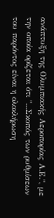ανάπτυξη της Ολυμπιακής Αεροπορίας Α.Ε.", με την οποία ορίζεται ότι "...Σκοπός των ρυθμίσεων του παρόντος είναι η ολοκλήρωση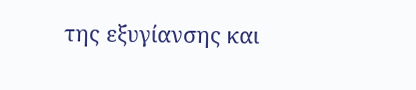της εξυγίανσης και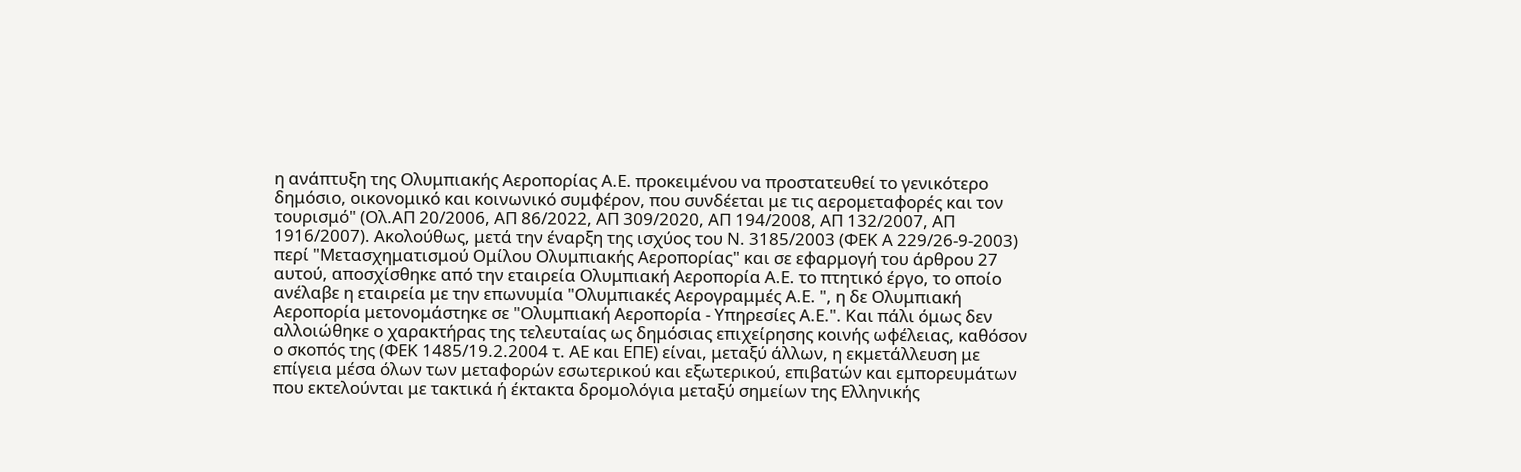η ανάπτυξη της Ολυμπιακής Αεροπορίας Α.Ε. προκειμένου να προστατευθεί το γενικότερο δημόσιο, οικονομικό και κοινωνικό συμφέρον, που συνδέεται με τις αερομεταφορές και τον τουρισμό" (Ολ.ΑΠ 20/2006, ΑΠ 86/2022, ΑΠ 309/2020, ΑΠ 194/2008, ΑΠ 132/2007, ΑΠ 1916/2007). Ακολούθως, μετά την έναρξη της ισχύος του Ν. 3185/2003 (ΦΕΚ Α 229/26-9-2003) περί "Μετασχηματισμού Ομίλου Ολυμπιακής Αεροπορίας" και σε εφαρμογή του άρθρου 27 αυτού, αποσχίσθηκε από την εταιρεία Ολυμπιακή Αεροπορία Α.Ε. το πτητικό έργο, το οποίο ανέλαβε η εταιρεία με την επωνυμία "Ολυμπιακές Αερογραμμές Α.Ε. ", η δε Ολυμπιακή Αεροπορία μετονομάστηκε σε "Ολυμπιακή Αεροπορία - Υπηρεσίες Α.Ε.". Και πάλι όμως δεν αλλοιώθηκε ο χαρακτήρας της τελευταίας ως δημόσιας επιχείρησης κοινής ωφέλειας, καθόσον ο σκοπός της (ΦΕΚ 1485/19.2.2004 τ. ΑΕ και ΕΠΕ) είναι, μεταξύ άλλων, η εκμετάλλευση με επίγεια μέσα όλων των μεταφορών εσωτερικού και εξωτερικού, επιβατών και εμπορευμάτων που εκτελούνται με τακτικά ή έκτακτα δρομολόγια μεταξύ σημείων της Ελληνικής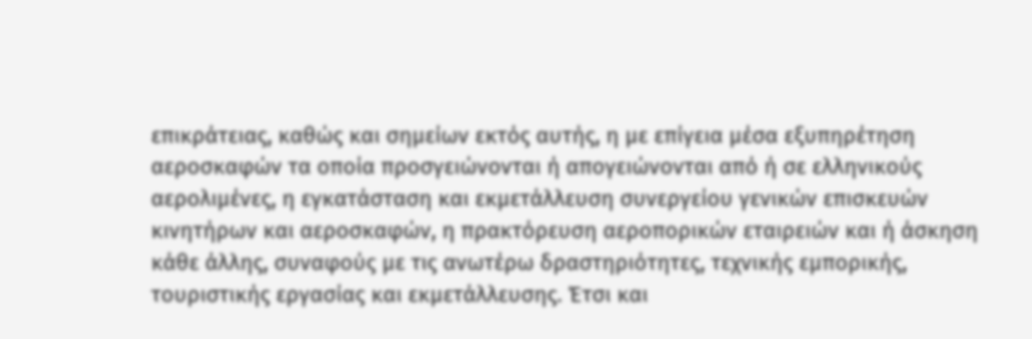επικράτειας, καθώς και σημείων εκτός αυτής, η με επίγεια μέσα εξυπηρέτηση αεροσκαφών τα οποία προσγειώνονται ή απογειώνονται από ή σε ελληνικούς αερολιμένες, η εγκατάσταση και εκμετάλλευση συνεργείου γενικών επισκευών κινητήρων και αεροσκαφών, η πρακτόρευση αεροπορικών εταιρειών και ή άσκηση κάθε άλλης, συναφούς με τις ανωτέρω δραστηριότητες, τεχνικής εμπορικής, τουριστικής εργασίας και εκμετάλλευσης. Έτσι και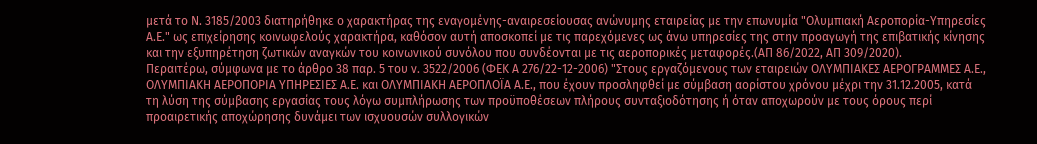μετά το Ν. 3185/2003 διατηρήθηκε ο χαρακτήρας της εναγομένης-αναιρεσείουσας ανώνυμης εταιρείας με την επωνυμία "Ολυμπιακή Αεροπορία-Υπηρεσίες Α.Ε." ως επιχείρησης κοινωφελούς χαρακτήρα, καθόσον αυτή αποσκοπεί με τις παρεχόμενες ως άνω υπηρεσίες της στην προαγωγή της επιβατικής κίνησης και την εξυπηρέτηση ζωτικών αναγκών του κοινωνικού συνόλου που συνδέονται με τις αεροπορικές μεταφορές.(ΑΠ 86/2022, ΑΠ 309/2020).
Περαιτέρω, σύμφωνα με το άρθρο 38 παρ. 5 του ν. 3522/2006 (ΦΕΚ Α 276/22-12-2006) "Στους εργαζόμενους των εταιρειών ΟΛΥΜΠΙΑΚΕΣ ΑΕΡΟΓΡΑΜΜΕΣ Α.Ε., ΟΛΥΜΠΙΑΚΗ ΑΕΡΟΠΟΡΙΑ ΥΠΗΡΕΣΙΕΣ Α.Ε. και ΟΛΥΜΠΙΑΚΗ ΑΕΡΟΠΛΟΪΑ Α.Ε., που έχουν προσληφθεί με σύμβαση αορίστου χρόνου μέχρι την 31.12.2005, κατά τη λύση της σύμβασης εργασίας τους λόγω συμπλήρωσης των προϋποθέσεων πλήρους συνταξιοδότησης ή όταν αποχωρούν με τους όρους περί προαιρετικής αποχώρησης δυνάμει των ισχυουσών συλλογικών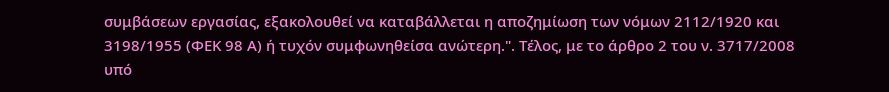συμβάσεων εργασίας, εξακολουθεί να καταβάλλεται η αποζημίωση των νόμων 2112/1920 και 3198/1955 (ΦΕΚ 98 Α) ή τυχόν συμφωνηθείσα ανώτερη.". Τέλος, με το άρθρο 2 του ν. 3717/2008 υπό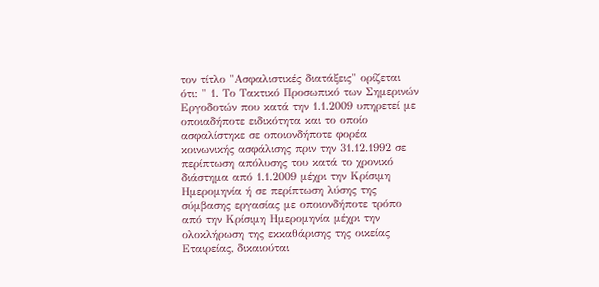τον τίτλο "Ασφαλιστικές διατάξεις" ορίζεται ότι: " 1. Το Τακτικό Προσωπικό των Σημερινών Εργοδοτών που κατά την 1.1.2009 υπηρετεί με οποιαδήποτε ειδικότητα και το οποίο ασφαλίστηκε σε οποιονδήποτε φορέα κοινωνικής ασφάλισης πριν την 31.12.1992 σε περίπτωση απόλυσης του κατά το χρονικό διάστημα από 1.1.2009 μέχρι την Κρίσιμη Ημερομηνία ή σε περίπτωση λύσης της σύμβασης εργασίας με οποιονδήποτε τρόπο από την Κρίσιμη Ημερομηνία μέχρι την ολοκλήρωση της εκκαθάρισης της οικείας Εταιρείας, δικαιούται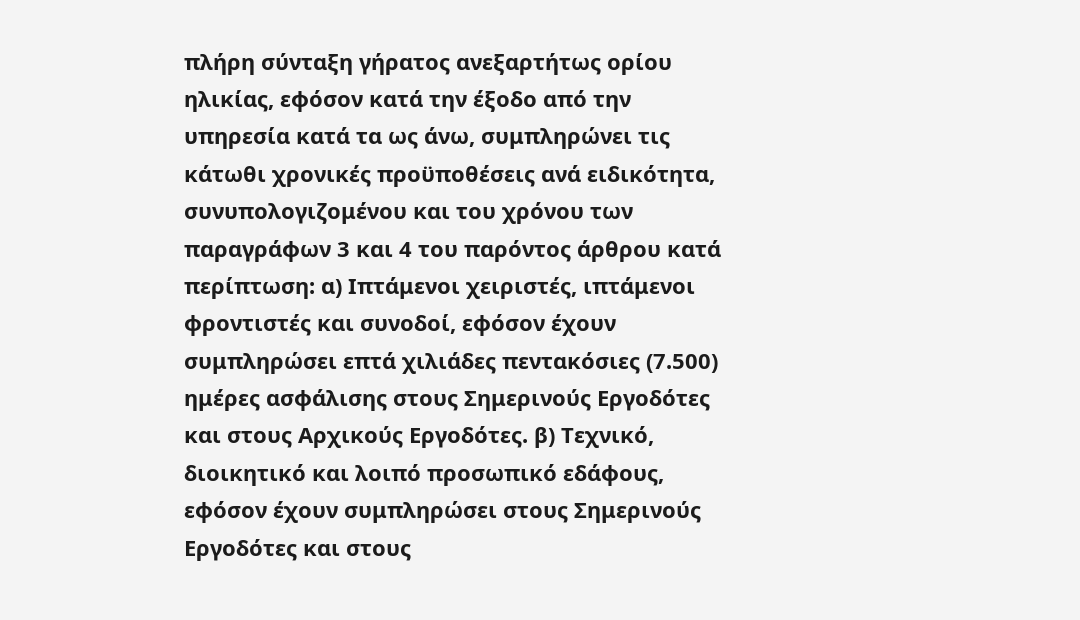πλήρη σύνταξη γήρατος ανεξαρτήτως ορίου ηλικίας, εφόσον κατά την έξοδο από την υπηρεσία κατά τα ως άνω, συμπληρώνει τις κάτωθι χρονικές προϋποθέσεις ανά ειδικότητα, συνυπολογιζομένου και του χρόνου των παραγράφων 3 και 4 του παρόντος άρθρου κατά περίπτωση: α) Ιπτάμενοι χειριστές, ιπτάμενοι φροντιστές και συνοδοί, εφόσον έχουν συμπληρώσει επτά χιλιάδες πεντακόσιες (7.500) ημέρες ασφάλισης στους Σημερινούς Εργοδότες και στους Αρχικούς Εργοδότες. β) Τεχνικό, διοικητικό και λοιπό προσωπικό εδάφους, εφόσον έχουν συμπληρώσει στους Σημερινούς Εργοδότες και στους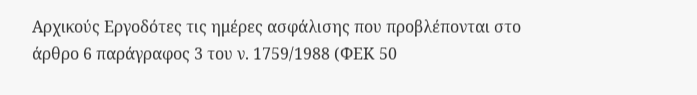Αρχικούς Εργοδότες τις ημέρες ασφάλισης που προβλέπονται στο άρθρο 6 παράγραφος 3 του ν. 1759/1988 (ΦΕΚ 50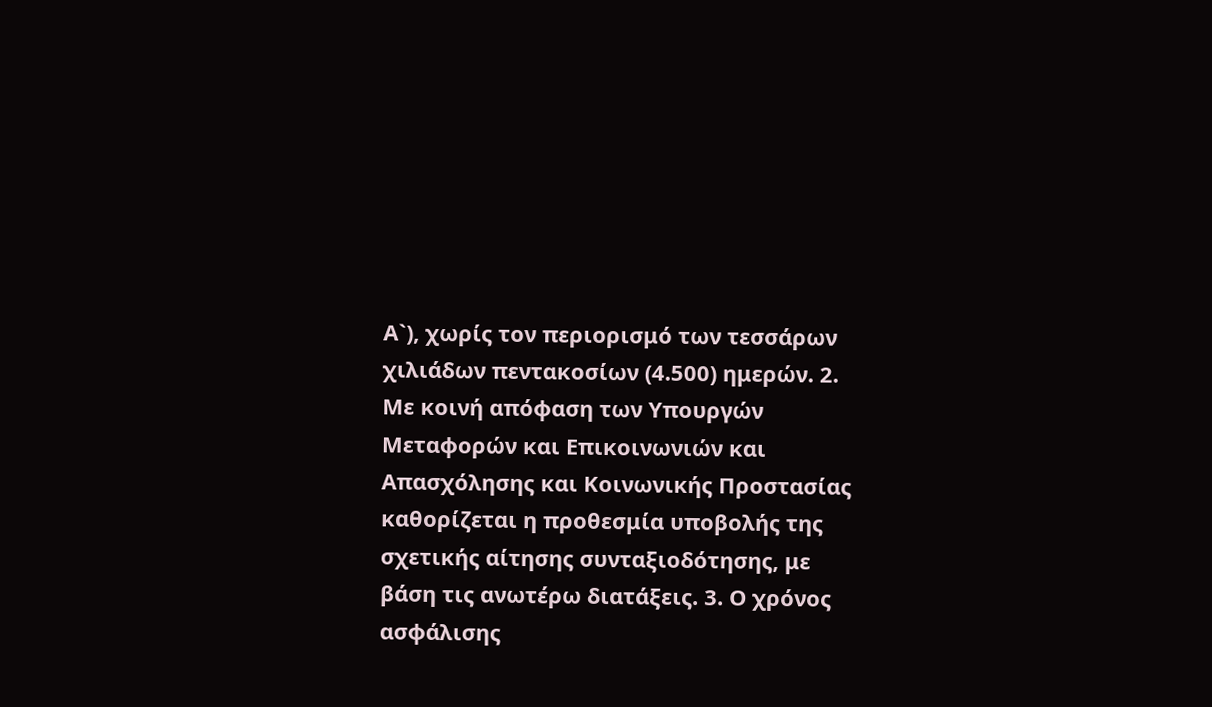Α`), χωρίς τον περιορισμό των τεσσάρων χιλιάδων πεντακοσίων (4.500) ημερών. 2. Με κοινή απόφαση των Υπουργών Μεταφορών και Επικοινωνιών και Απασχόλησης και Κοινωνικής Προστασίας καθορίζεται η προθεσμία υποβολής της σχετικής αίτησης συνταξιοδότησης, με βάση τις ανωτέρω διατάξεις. 3. Ο χρόνος ασφάλισης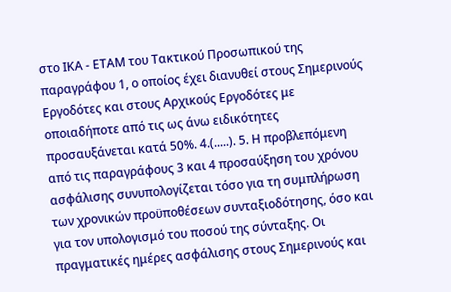στο ΙΚΑ - ΕΤΑΜ του Τακτικού Προσωπικού της παραγράφου 1, ο οποίος έχει διανυθεί στους Σημερινούς Εργοδότες και στους Αρχικούς Εργοδότες με οποιαδήποτε από τις ως άνω ειδικότητες προσαυξάνεται κατά 50%. 4.(.....). 5. Η προβλεπόμενη από τις παραγράφους 3 και 4 προσαύξηση του χρόνου ασφάλισης συνυπολογίζεται τόσο για τη συμπλήρωση των χρονικών προϋποθέσεων συνταξιοδότησης, όσο και για τον υπολογισμό του ποσού της σύνταξης. Οι πραγματικές ημέρες ασφάλισης στους Σημερινούς και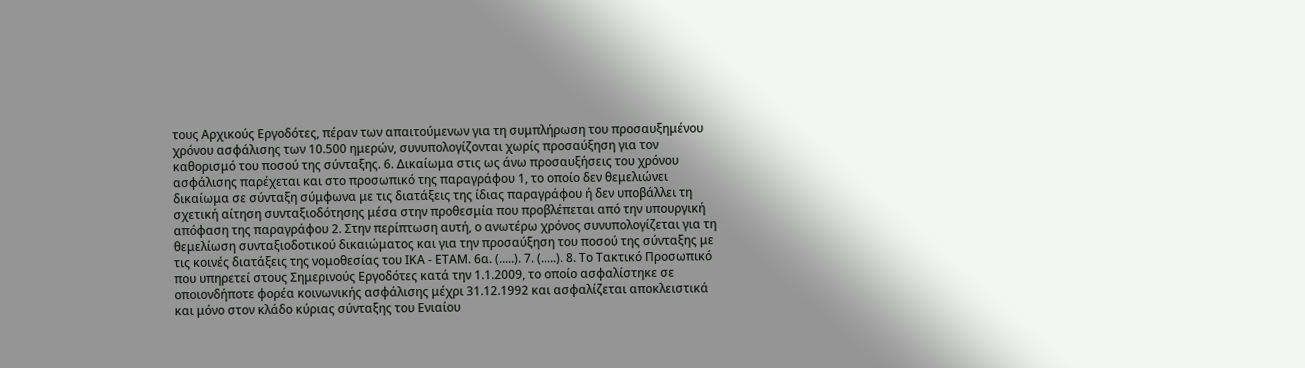τους Αρχικούς Εργοδότες, πέραν των απαιτούμενων για τη συμπλήρωση του προσαυξημένου χρόνου ασφάλισης των 10.500 ημερών, συνυπολογίζονται χωρίς προσαύξηση για τον καθορισμό του ποσού της σύνταξης. 6. Δικαίωμα στις ως άνω προσαυξήσεις του χρόνου ασφάλισης παρέχεται και στο προσωπικό της παραγράφου 1, το οποίο δεν θεμελιώνει δικαίωμα σε σύνταξη σύμφωνα με τις διατάξεις της ίδιας παραγράφου ή δεν υποβάλλει τη σχετική αίτηση συνταξιοδότησης μέσα στην προθεσμία που προβλέπεται από την υπουργική απόφαση της παραγράφου 2. Στην περίπτωση αυτή, ο ανωτέρω χρόνος συνυπολογίζεται για τη θεμελίωση συνταξιοδοτικού δικαιώματος και για την προσαύξηση του ποσού της σύνταξης με τις κοινές διατάξεις της νομοθεσίας του ΙΚΑ - ΕΤΑΜ. 6α. (.....). 7. (.....). 8. Το Τακτικό Προσωπικό που υπηρετεί στους Σημερινούς Εργοδότες κατά την 1.1.2009, το οποίο ασφαλίστηκε σε οποιονδήποτε φορέα κοινωνικής ασφάλισης μέχρι 31.12.1992 και ασφαλίζεται αποκλειστικά και μόνο στον κλάδο κύριας σύνταξης του Ενιαίου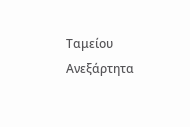Ταμείου Ανεξάρτητα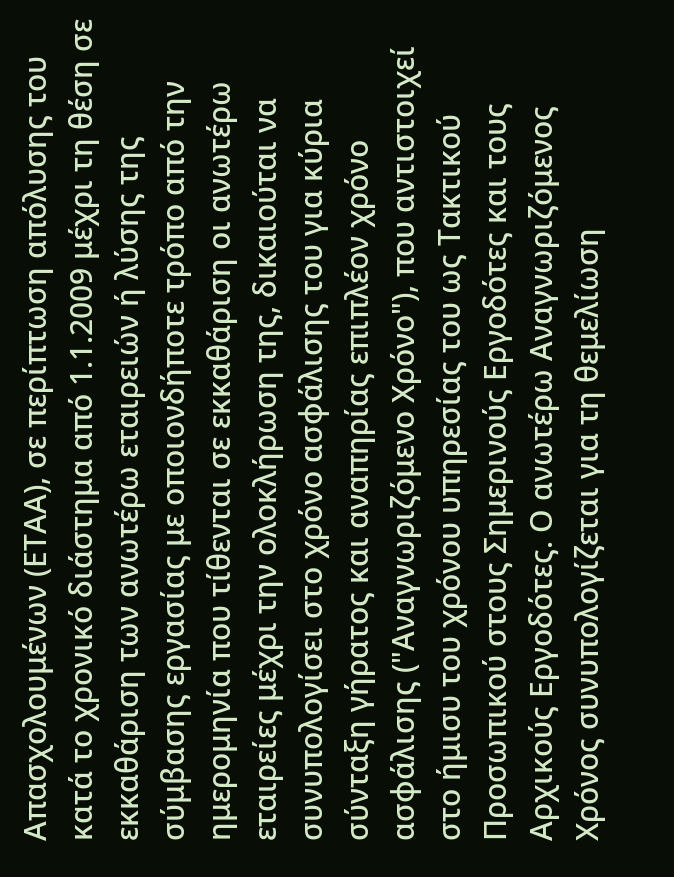Απασχολουμένων (ΕΤΑΑ), σε περίπτωση απόλυσης του κατά το χρονικό διάστημα από 1.1.2009 μέχρι τη θέση σε εκκαθάριση των ανωτέρω εταιρειών ή λύσης της σύμβασης εργασίας με οποιονδήποτε τρόπο από την ημερομηνία που τίθενται σε εκκαθάριση οι ανωτέρω εταιρείες μέχρι την ολοκλήρωση της, δικαιούται να συνυπολογίσει στο χρόνο ασφάλισης του για κύρια σύνταξη γήρατος και αναπηρίας επιπλέον χρόνο ασφάλισης ("Αναγνωριζόμενο Χρόνο"), που αντιστοιχεί στο ήμισυ του χρόνου υπηρεσίας του ως Τακτικού Προσωπικού στους Σημερινούς Εργοδότες και τους Αρχικούς Εργοδότες. Ο ανωτέρω Αναγνωριζόμενος Χρόνος συνυπολογίζεται για τη θεμελίωση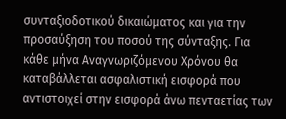συνταξιοδοτικού δικαιώματος και για την προσαύξηση του ποσού της σύνταξης. Για κάθε μήνα Αναγνωριζόμενου Χρόνου θα καταβάλλεται ασφαλιστική εισφορά που αντιστοιχεί στην εισφορά άνω πενταετίας των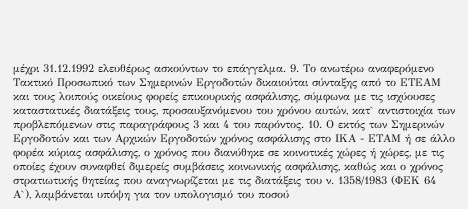μέχρι 31.12.1992 ελευθέρως ασκούντων το επάγγελμα. 9. Το ανωτέρω αναφερόμενο Τακτικό Προσωπικό των Σημερινών Εργοδοτών δικαιούται σύνταξης από το ΕΤΕΑΜ και τους λοιπούς οικείους φορείς επικουρικής ασφάλισης, σύμφωνα με τις ισχύουσες καταστατικές διατάξεις τους, προσαυξανόμενου του χρόνου αυτών, κατ` αντιστοιχία των προβλεπόμενων στις παραγράφους 3 και 4 του παρόντος. 10. Ο εκτός των Σημερινών Εργοδοτών και των Αρχικών Εργοδοτών χρόνος ασφάλισης στο ΙΚΑ - ΕΤΑΜ ή σε άλλο φορέα κύριας ασφάλισης, ο χρόνος που διανύθηκε σε κοινοτικές χώρες ή χώρες, με τις οποίες έχουν συναφθεί διμερείς συμβάσεις κοινωνικής ασφάλισης, καθώς και ο χρόνος στρατιωτικής θητείας που αναγνωρίζεται με τις διατάξεις του ν. 1358/1983 (ΦΕΚ 64 Α`), λαμβάνεται υπόψη για τον υπολογισμό του ποσού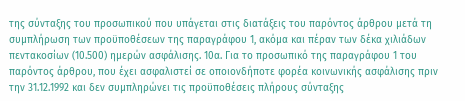της σύνταξης του προσωπικού που υπάγεται στις διατάξεις του παρόντος άρθρου μετά τη συμπλήρωση των προϋποθέσεων της παραγράφου 1, ακόμα και πέραν των δέκα χιλιάδων πεντακοσίων (10.500) ημερών ασφάλισης. 10α. Για το προσωπικό της παραγράφου 1 του παρόντος άρθρου, που έχει ασφαλιστεί σε οποιονδήποτε φορέα κοινωνικής ασφάλισης πριν την 31.12.1992 και δεν συμπληρώνει τις προϋποθέσεις πλήρους σύνταξης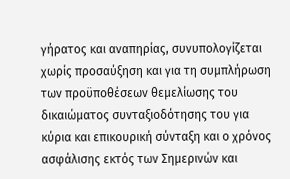γήρατος και αναπηρίας, συνυπολογίζεται χωρίς προσαύξηση και για τη συμπλήρωση των προϋποθέσεων θεμελίωσης του δικαιώματος συνταξιοδότησης του για κύρια και επικουρική σύνταξη και ο χρόνος ασφάλισης εκτός των Σημερινών και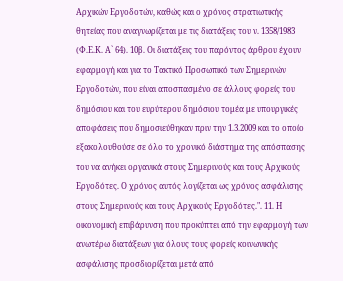Αρχικών Εργοδοτών, καθώς και ο χρόνος στρατιωτικής θητείας που αναγνωρίζεται με τις διατάξεις του ν. 1358/1983 (Φ.Ε.Κ. Α` 64). 10β. Οι διατάξεις του παρόντος άρθρου έχουν εφαρμογή και για το Τακτικό Προσωπικό των Σημερινών Εργοδοτών, που είναι αποσπασμένο σε άλλους φορείς του δημόσιου και του ευρύτερου δημόσιου τομέα με υπουργικές αποφάσεις που δημοσιεύθηκαν πριν την 1.3.2009 και το οποίο εξακολουθούσε σε όλο το χρονικό διάστημα της απόσπασης του να ανήκει οργανικά στους Σημερινούς και τους Αρχικούς Εργοδότες. Ο χρόνος αυτός λογίζεται ως χρόνος ασφάλισης στους Σημερινούς και τους Αρχικούς Εργοδότες.". 11. Η οικονομική επιβάρυνση που προκύπτει από την εφαρμογή των ανωτέρω διατάξεων για όλους τους φορείς κοινωνικής ασφάλισης προσδιορίζεται μετά από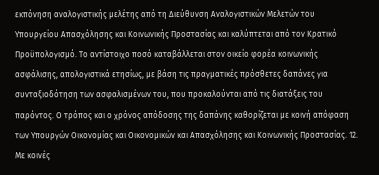εκπόνηση αναλογιστικής μελέτης από τη Διεύθυνση Αναλογιστικών Μελετών του Υπουργείου Απασχόλησης και Κοινωνικής Προστασίας και καλύπτεται από τον Κρατικό Προϋπολογισμό. Το αντίστοιχο ποσό καταβάλλεται στον οικείο φορέα κοινωνικής ασφάλισης, απολογιστικά ετησίως, με βάση τις πραγματικές πρόσθετες δαπάνες για συνταξιοδότηση των ασφαλισμένων του, που προκαλούνται από τις διατάξεις του παρόντος. Ο τρόπος και ο χρόνος απόδοσης της δαπάνης καθορίζεται με κοινή απόφαση των Υπουργών Οικονομίας και Οικονομικών και Απασχόλησης και Κοινωνικής Προστασίας. 12. Με κοινές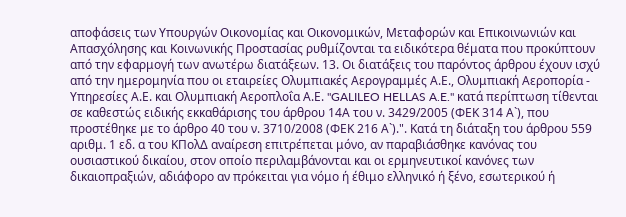αποφάσεις των Υπουργών Οικονομίας και Οικονομικών, Μεταφορών και Επικοινωνιών και Απασχόλησης και Κοινωνικής Προστασίας ρυθμίζονται τα ειδικότερα θέματα που προκύπτουν από την εφαρμογή των ανωτέρω διατάξεων. 13. Οι διατάξεις του παρόντος άρθρου έχουν ισχύ από την ημερομηνία που οι εταιρείες Ολυμπιακές Αερογραμμές Α.Ε., Ολυμπιακή Αεροπορία - Υπηρεσίες Α.Ε. και Ολυμπιακή Αεροπλοΐα Α.Ε. "GALILEO HELLAS A.E." κατά περίπτωση τίθενται σε καθεστώς ειδικής εκκαθάρισης του άρθρου 14Α του ν. 3429/2005 (ΦΕΚ 314 Α`), που προστέθηκε με το άρθρο 40 του ν. 3710/2008 (ΦΕΚ 216 Α`).". Κατά τη διάταξη του άρθρου 559 αριθμ. 1 εδ. α του ΚΠολΔ αναίρεση επιτρέπεται μόνο, αν παραβιάσθηκε κανόνας του ουσιαστικού δικαίου, στον οποίο περιλαμβάνονται και οι ερμηνευτικοί κανόνες των δικαιοπραξιών, αδιάφορο αν πρόκειται για νόμο ή έθιμο ελληνικό ή ξένο, εσωτερικού ή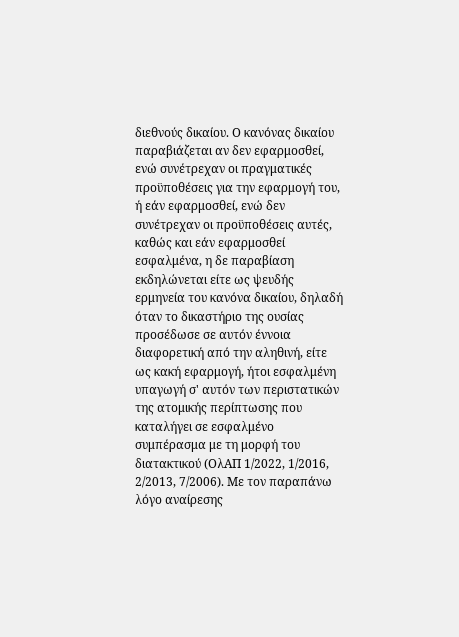διεθνούς δικαίου. Ο κανόνας δικαίου παραβιάζεται αν δεν εφαρμοσθεί, ενώ συνέτρεχαν οι πραγματικές προϋποθέσεις για την εφαρμογή του, ή εάν εφαρμοσθεί, ενώ δεν συνέτρεχαν οι προϋποθέσεις αυτές, καθώς και εάν εφαρμοσθεί εσφαλμένα, η δε παραβίαση εκδηλώνεται είτε ως ψευδής ερμηνεία του κανόνα δικαίου, δηλαδή όταν το δικαστήριο της ουσίας προσέδωσε σε αυτόν έννοια διαφορετική από την αληθινή, είτε ως κακή εφαρμογή, ήτοι εσφαλμένη υπαγωγή σ' αυτόν των περιστατικών της ατομικής περίπτωσης που καταλήγει σε εσφαλμένο συμπέρασμα με τη μορφή του διατακτικού (ΟλΑΠ 1/2022, 1/2016, 2/2013, 7/2006). Με τον παραπάνω λόγο αναίρεσης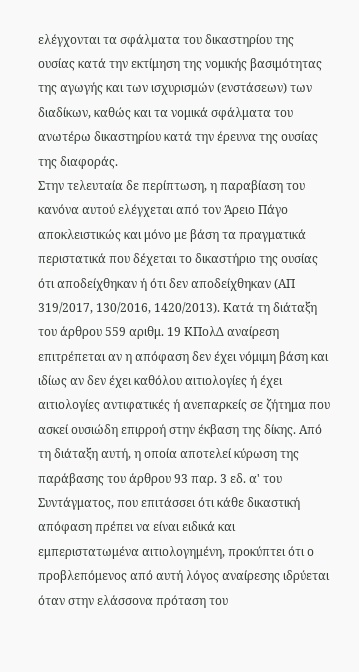ελέγχονται τα σφάλματα του δικαστηρίου της ουσίας κατά την εκτίμηση της νομικής βασιμότητας της αγωγής και των ισχυρισμών (ενστάσεων) των διαδίκων, καθώς και τα νομικά σφάλματα του ανωτέρω δικαστηρίου κατά την έρευνα της ουσίας της διαφοράς.
Στην τελευταία δε περίπτωση, η παραβίαση του κανόνα αυτού ελέγχεται από τον Άρειο Πάγο αποκλειστικώς και μόνο με βάση τα πραγματικά περιστατικά που δέχεται το δικαστήριο της ουσίας ότι αποδείχθηκαν ή ότι δεν αποδείχθηκαν (ΑΠ 319/2017, 130/2016, 1420/2013). Κατά τη διάταξη του άρθρου 559 αριθμ. 19 ΚΠολΔ αναίρεση επιτρέπεται αν η απόφαση δεν έχει νόμιμη βάση και ιδίως αν δεν έχει καθόλου αιτιολογίες ή έχει αιτιολογίες αντιφατικές ή ανεπαρκείς σε ζήτημα που ασκεί ουσιώδη επιρροή στην έκβαση της δίκης. Από τη διάταξη αυτή, η οποία αποτελεί κύρωση της παράβασης του άρθρου 93 παρ. 3 εδ. α' του Συντάγματος, που επιτάσσει ότι κάθε δικαστική απόφαση πρέπει να είναι ειδικά και εμπεριστατωμένα αιτιολογημένη, προκύπτει ότι ο προβλεπόμενος από αυτή λόγος αναίρεσης ιδρύεται όταν στην ελάσσονα πρόταση του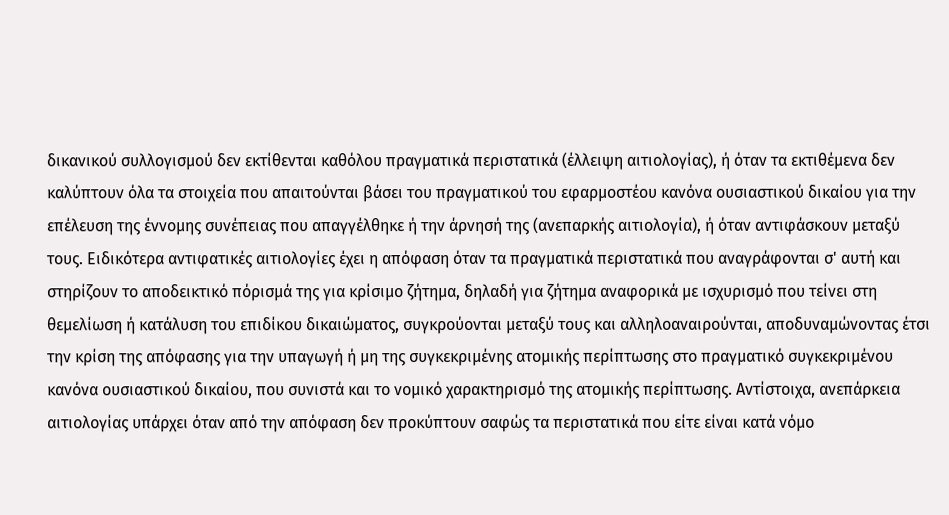δικανικού συλλογισμού δεν εκτίθενται καθόλου πραγματικά περιστατικά (έλλειψη αιτιολογίας), ή όταν τα εκτιθέμενα δεν καλύπτουν όλα τα στοιχεία που απαιτούνται βάσει του πραγματικού του εφαρμοστέου κανόνα ουσιαστικού δικαίου για την επέλευση της έννομης συνέπειας που απαγγέλθηκε ή την άρνησή της (ανεπαρκής αιτιολογία), ή όταν αντιφάσκουν μεταξύ τους. Ειδικότερα αντιφατικές αιτιολογίες έχει η απόφαση όταν τα πραγματικά περιστατικά που αναγράφονται σ' αυτή και στηρίζουν το αποδεικτικό πόρισμά της για κρίσιμο ζήτημα, δηλαδή για ζήτημα αναφορικά με ισχυρισμό που τείνει στη θεμελίωση ή κατάλυση του επιδίκου δικαιώματος, συγκρούονται μεταξύ τους και αλληλοαναιρούνται, αποδυναμώνοντας έτσι την κρίση της απόφασης για την υπαγωγή ή μη της συγκεκριμένης ατομικής περίπτωσης στο πραγματικό συγκεκριμένου κανόνα ουσιαστικού δικαίου, που συνιστά και το νομικό χαρακτηρισμό της ατομικής περίπτωσης. Αντίστοιχα, ανεπάρκεια αιτιολογίας υπάρχει όταν από την απόφαση δεν προκύπτουν σαφώς τα περιστατικά που είτε είναι κατά νόμο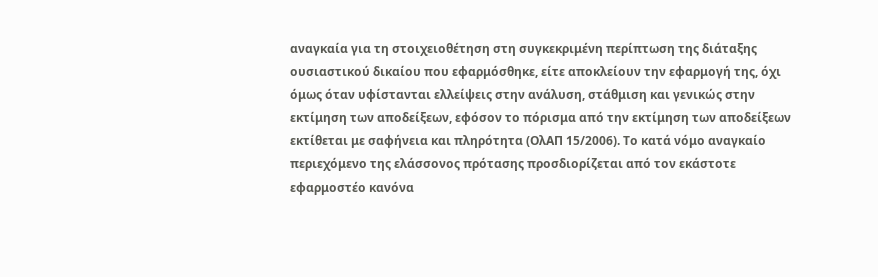αναγκαία για τη στοιχειοθέτηση στη συγκεκριμένη περίπτωση της διάταξης ουσιαστικού δικαίου που εφαρμόσθηκε, είτε αποκλείουν την εφαρμογή της, όχι όμως όταν υφίστανται ελλείψεις στην ανάλυση, στάθμιση και γενικώς στην εκτίμηση των αποδείξεων, εφόσον το πόρισμα από την εκτίμηση των αποδείξεων εκτίθεται με σαφήνεια και πληρότητα (ΟλΑΠ 15/2006). Το κατά νόμο αναγκαίο περιεχόμενο της ελάσσονος πρότασης προσδιορίζεται από τον εκάστοτε εφαρμοστέο κανόνα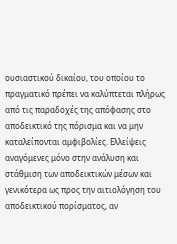ουσιαστικού δικαίου, του οποίου το πραγματικό πρέπει να καλύπτεται πλήρως από τις παραδοχές της απόφασης στο αποδεικτικό της πόρισμα και να μην καταλείπονται αμφιβολίες. Ελλείψεις αναγόμενες μόνο στην ανάλυση και στάθμιση των αποδεικτικών μέσων και γενικότερα ως προς την αιτιολόγηση του αποδεικτικού πορίσματος, αν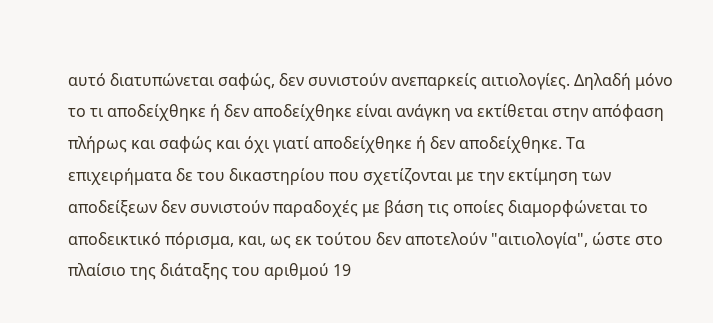αυτό διατυπώνεται σαφώς, δεν συνιστούν ανεπαρκείς αιτιολογίες. Δηλαδή μόνο το τι αποδείχθηκε ή δεν αποδείχθηκε είναι ανάγκη να εκτίθεται στην απόφαση πλήρως και σαφώς και όχι γιατί αποδείχθηκε ή δεν αποδείχθηκε. Τα επιχειρήματα δε του δικαστηρίου που σχετίζονται με την εκτίμηση των αποδείξεων δεν συνιστούν παραδοχές με βάση τις οποίες διαμορφώνεται το αποδεικτικό πόρισμα, και, ως εκ τούτου δεν αποτελούν "αιτιολογία", ώστε στο πλαίσιο της διάταξης του αριθμού 19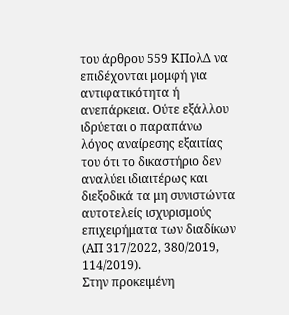του άρθρου 559 ΚΠολΔ να επιδέχονται μομφή για αντιφατικότητα ή ανεπάρκεια. Ούτε εξάλλου ιδρύεται ο παραπάνω λόγος αναίρεσης εξαιτίας του ότι το δικαστήριο δεν αναλύει ιδιαιτέρως και διεξοδικά τα μη συνιστώντα αυτοτελείς ισχυρισμούς επιχειρήματα των διαδίκων (ΑΠ 317/2022, 380/2019, 114/2019).
Στην προκειμένη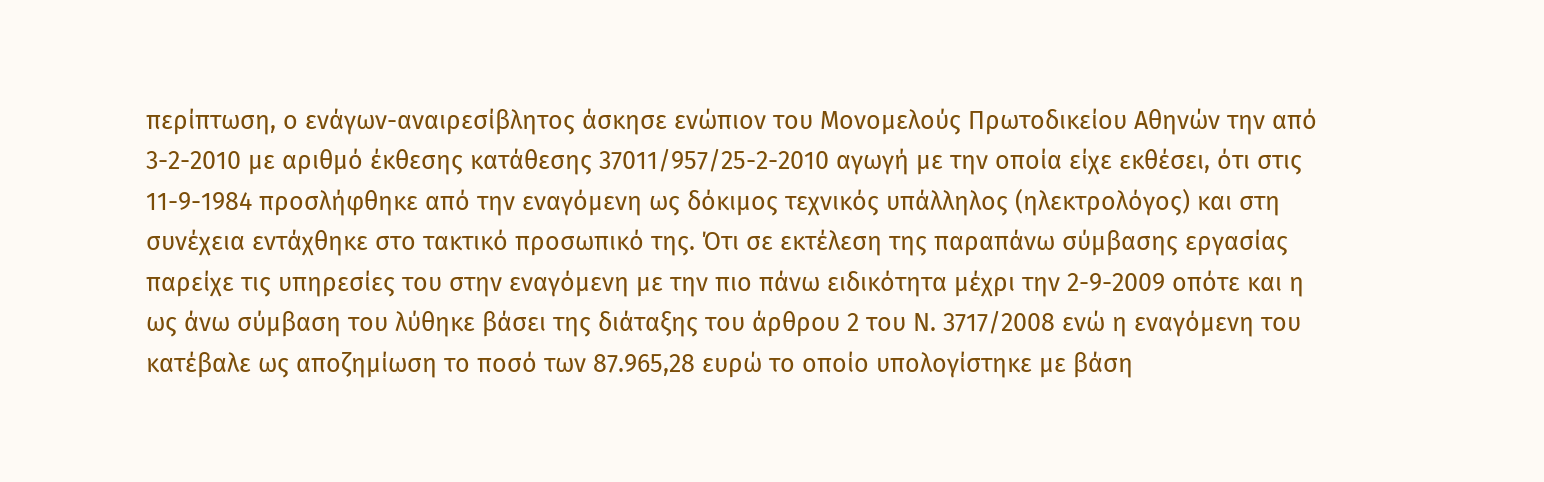περίπτωση, ο ενάγων-αναιρεσίβλητος άσκησε ενώπιον του Μονομελούς Πρωτοδικείου Αθηνών την από 3-2-2010 με αριθμό έκθεσης κατάθεσης 37011/957/25-2-2010 αγωγή με την οποία είχε εκθέσει, ότι στις 11-9-1984 προσλήφθηκε από την εναγόμενη ως δόκιμος τεχνικός υπάλληλος (ηλεκτρολόγος) και στη συνέχεια εντάχθηκε στο τακτικό προσωπικό της. Ότι σε εκτέλεση της παραπάνω σύμβασης εργασίας παρείχε τις υπηρεσίες του στην εναγόμενη με την πιο πάνω ειδικότητα μέχρι την 2-9-2009 οπότε και η ως άνω σύμβαση του λύθηκε βάσει της διάταξης του άρθρου 2 του Ν. 3717/2008 ενώ η εναγόμενη του κατέβαλε ως αποζημίωση το ποσό των 87.965,28 ευρώ το οποίο υπολογίστηκε με βάση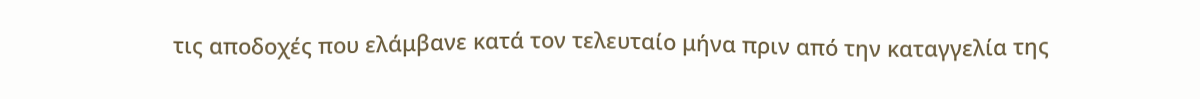τις αποδοχές που ελάμβανε κατά τον τελευταίο μήνα πριν από την καταγγελία της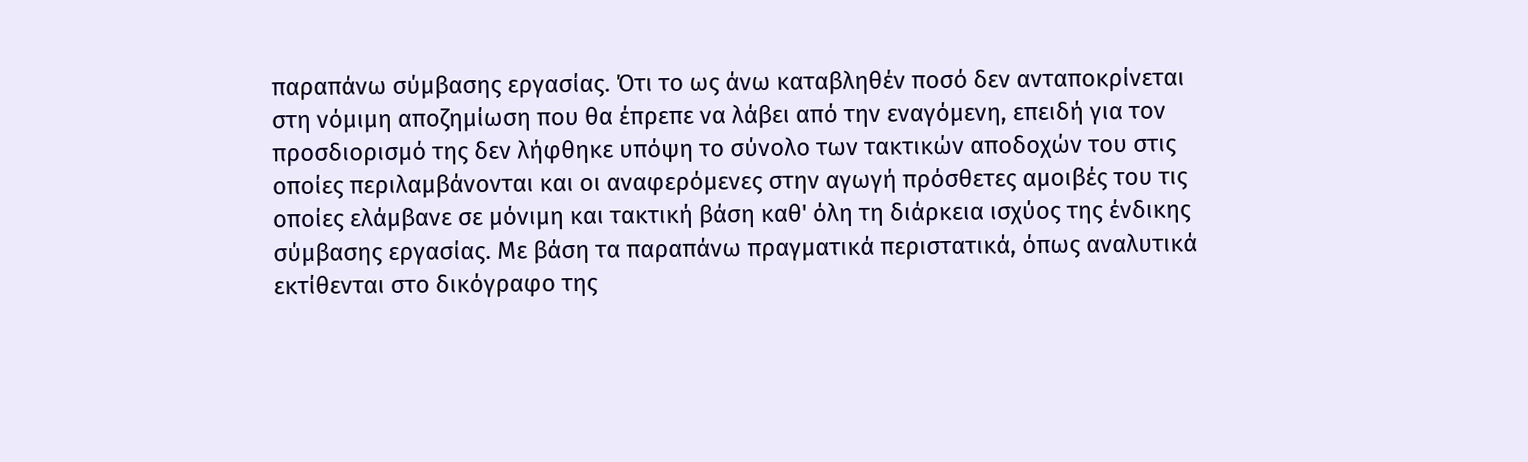παραπάνω σύμβασης εργασίας. Ότι το ως άνω καταβληθέν ποσό δεν ανταποκρίνεται στη νόμιμη αποζημίωση που θα έπρεπε να λάβει από την εναγόμενη, επειδή για τον προσδιορισμό της δεν λήφθηκε υπόψη το σύνολο των τακτικών αποδοχών του στις οποίες περιλαμβάνονται και οι αναφερόμενες στην αγωγή πρόσθετες αμοιβές του τις οποίες ελάμβανε σε μόνιμη και τακτική βάση καθ' όλη τη διάρκεια ισχύος της ένδικης σύμβασης εργασίας. Με βάση τα παραπάνω πραγματικά περιστατικά, όπως αναλυτικά εκτίθενται στο δικόγραφο της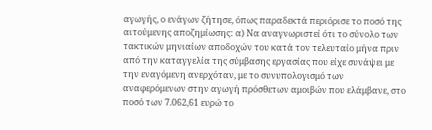αγωγής, ο ενάγων ζήτησε, όπως παραδεκτά περιόρισε το ποσό της αιτούμενης αποζημίωσης: α) Να αναγνωριστεί ότι το σύνολο των τακτικών μηνιαίων αποδοχών του κατά τον τελευταίο μήνα πριν από την καταγγελία της σύμβασης εργασίας που είχε συνάψει με την εναγόμενη ανερχόταν, με το συνυπολογισμό των αναφερόμενων στην αγωγή πρόσθετων αμοιβών που ελάμβανε, στο ποσό των 7.062,61 ευρώ το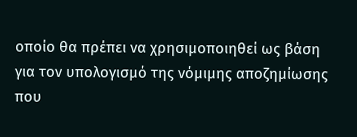οποίο θα πρέπει να χρησιμοποιηθεί ως βάση για τον υπολογισμό της νόμιμης αποζημίωσης που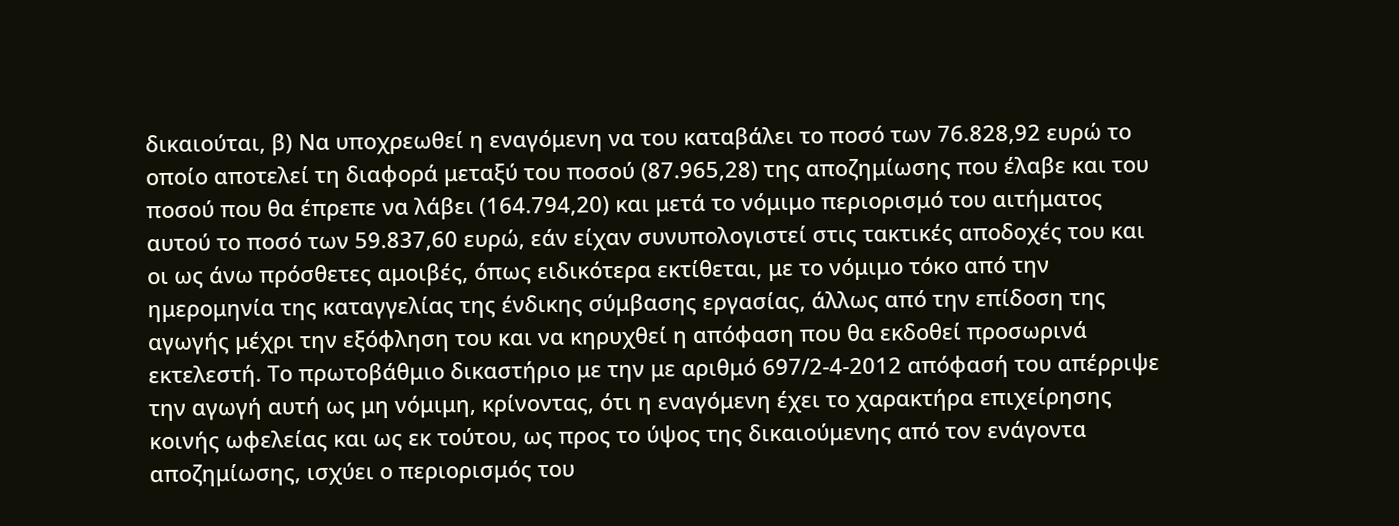δικαιούται, β) Να υποχρεωθεί η εναγόμενη να του καταβάλει το ποσό των 76.828,92 ευρώ το οποίο αποτελεί τη διαφορά μεταξύ του ποσού (87.965,28) της αποζημίωσης που έλαβε και του ποσού που θα έπρεπε να λάβει (164.794,20) και μετά το νόμιμο περιορισμό του αιτήματος αυτού το ποσό των 59.837,60 ευρώ, εάν είχαν συνυπολογιστεί στις τακτικές αποδοχές του και οι ως άνω πρόσθετες αμοιβές, όπως ειδικότερα εκτίθεται, με το νόμιμο τόκο από την ημερομηνία της καταγγελίας της ένδικης σύμβασης εργασίας, άλλως από την επίδοση της αγωγής μέχρι την εξόφληση του και να κηρυχθεί η απόφαση που θα εκδοθεί προσωρινά εκτελεστή. Το πρωτοβάθμιο δικαστήριο με την με αριθμό 697/2-4-2012 απόφασή του απέρριψε την αγωγή αυτή ως μη νόμιμη, κρίνοντας, ότι η εναγόμενη έχει το χαρακτήρα επιχείρησης κοινής ωφελείας και ως εκ τούτου, ως προς το ύψος της δικαιούμενης από τον ενάγοντα αποζημίωσης, ισχύει ο περιορισμός του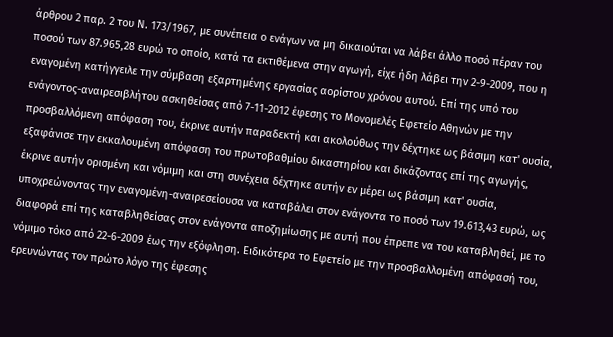άρθρου 2 παρ. 2 του Ν. 173/1967, με συνέπεια ο ενάγων να μη δικαιούται να λάβει άλλο ποσό πέραν του ποσού των 87.965,28 ευρώ το οποίο, κατά τα εκτιθέμενα στην αγωγή, είχε ήδη λάβει την 2-9-2009, που η εναγομένη κατήγγειλε την σύμβαση εξαρτημένης εργασίας αορίστου χρόνου αυτού. Επί της υπό του ενάγοντος-αναιρεσιβλήτου ασκηθείσας από 7-11-2012 έφεσης το Μονομελές Εφετείο Αθηνών με την προσβαλλόμενη απόφαση του, έκρινε αυτήν παραδεκτή και ακολούθως την δέχτηκε ως βάσιμη κατ' ουσία, εξαφάνισε την εκκαλουμένη απόφαση του πρωτοβαθμίου δικαστηρίου και δικάζοντας επί της αγωγής, έκρινε αυτήν ορισμένη και νόμιμη και στη συνέχεια δέχτηκε αυτήν εν μέρει ως βάσιμη κατ' ουσία, υποχρεώνοντας την εναγομένη-αναιρεσείουσα να καταβάλει στον ενάγοντα το ποσό των 19.613,43 ευρώ, ως διαφορά επί της καταβληθείσας στον ενάγοντα αποζημίωσης με αυτή που έπρεπε να του καταβληθεί, με το νόμιμο τόκο από 22-6-2009 έως την εξόφληση. Ειδικότερα το Εφετείο με την προσβαλλομένη απόφασή του, ερευνώντας τον πρώτο λόγο της έφεσης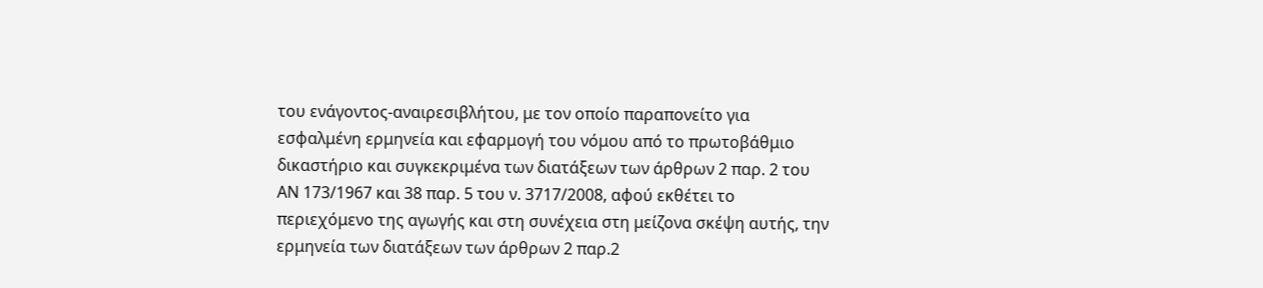του ενάγοντος-αναιρεσιβλήτου, με τον οποίο παραπονείτο για εσφαλμένη ερμηνεία και εφαρμογή του νόμου από το πρωτοβάθμιο δικαστήριο και συγκεκριμένα των διατάξεων των άρθρων 2 παρ. 2 του ΑΝ 173/1967 και 38 παρ. 5 του ν. 3717/2008, αφού εκθέτει το περιεχόμενο της αγωγής και στη συνέχεια στη μείζονα σκέψη αυτής, την ερμηνεία των διατάξεων των άρθρων 2 παρ.2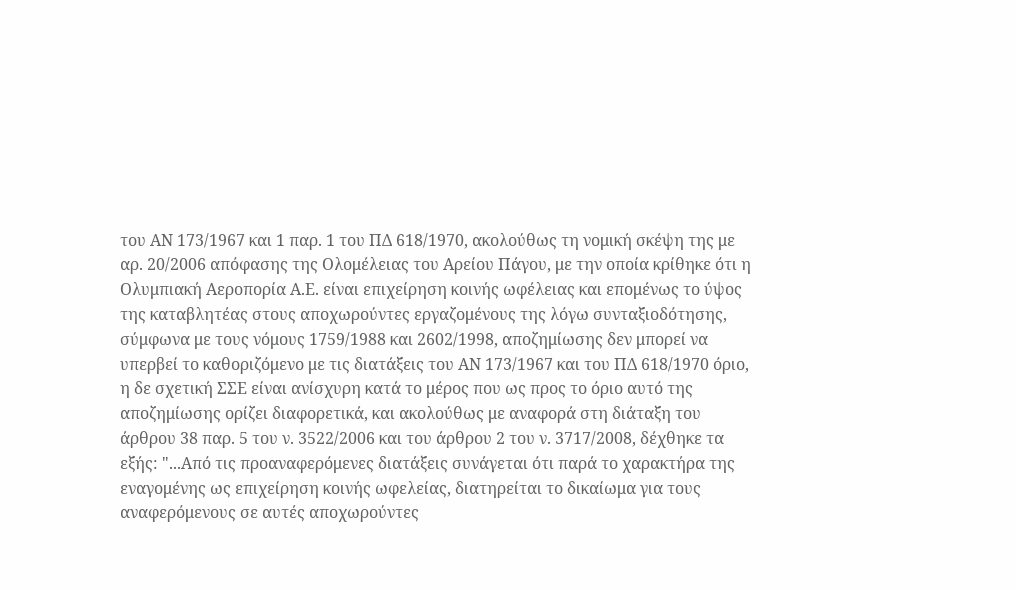του ΑΝ 173/1967 και 1 παρ. 1 του ΠΔ 618/1970, ακολούθως τη νομική σκέψη της με αρ. 20/2006 απόφασης της Ολομέλειας του Αρείου Πάγου, με την οποία κρίθηκε ότι η Ολυμπιακή Αεροπορία Α.Ε. είναι επιχείρηση κοινής ωφέλειας και επομένως το ύψος της καταβλητέας στους αποχωρούντες εργαζομένους της λόγω συνταξιοδότησης, σύμφωνα με τους νόμους 1759/1988 και 2602/1998, αποζημίωσης δεν μπορεί να υπερβεί το καθοριζόμενο με τις διατάξεις του ΑΝ 173/1967 και του ΠΔ 618/1970 όριο, η δε σχετική ΣΣΕ είναι ανίσχυρη κατά το μέρος που ως προς το όριο αυτό της αποζημίωσης ορίζει διαφορετικά, και ακολούθως με αναφορά στη διάταξη του άρθρου 38 παρ. 5 του ν. 3522/2006 και του άρθρου 2 του ν. 3717/2008, δέχθηκε τα εξής: "...Από τις προαναφερόμενες διατάξεις συνάγεται ότι παρά το χαρακτήρα της εναγομένης ως επιχείρηση κοινής ωφελείας, διατηρείται το δικαίωμα για τους αναφερόμενους σε αυτές αποχωρούντες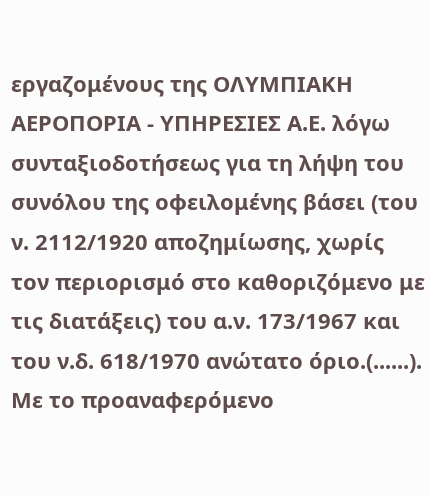εργαζομένους της ΟΛΥΜΠΙΑΚΗ ΑΕΡΟΠΟΡΙΑ - ΥΠΗΡΕΣΙΕΣ Α.Ε. λόγω συνταξιοδοτήσεως για τη λήψη του συνόλου της οφειλομένης βάσει (του ν. 2112/1920 αποζημίωσης, χωρίς τον περιορισμό στο καθοριζόμενο με τις διατάξεις) του α.ν. 173/1967 και του ν.δ. 618/1970 ανώτατο όριο.(......). Με το προαναφερόμενο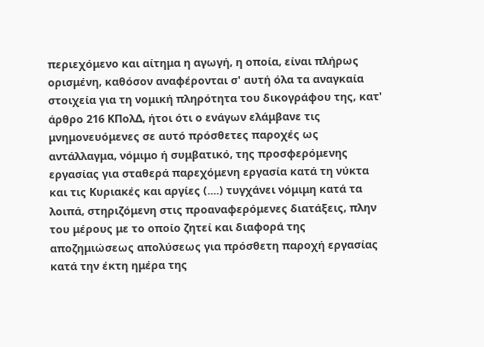περιεχόμενο και αίτημα η αγωγή, η οποία, είναι πλήρως ορισμένη, καθόσον αναφέρονται σ' αυτή όλα τα αναγκαία στοιχεία για τη νομική πληρότητα του δικογράφου της, κατ' άρθρο 216 ΚΠολΔ, ήτοι ότι ο ενάγων ελάμβανε τις μνημονευόμενες σε αυτό πρόσθετες παροχές ως αντάλλαγμα, νόμιμο ή συμβατικό, της προσφερόμενης εργασίας για σταθερά παρεχόμενη εργασία κατά τη νύκτα και τις Κυριακές και αργίες (....) τυγχάνει νόμιμη κατά τα λοιπά, στηριζόμενη στις προαναφερόμενες διατάξεις, πλην του μέρους με το οποίο ζητεί και διαφορά της αποζημιώσεως απολύσεως για πρόσθετη παροχή εργασίας κατά την έκτη ημέρα της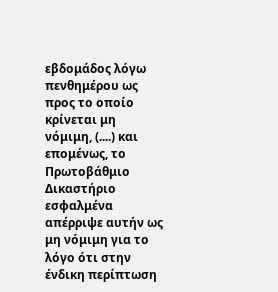εβδομάδος λόγω πενθημέρου ως προς το οποίο κρίνεται μη νόμιμη, (....) και επομένως, το Πρωτοβάθμιο Δικαστήριο εσφαλμένα απέρριψε αυτήν ως μη νόμιμη για το λόγο ότι στην ένδικη περίπτωση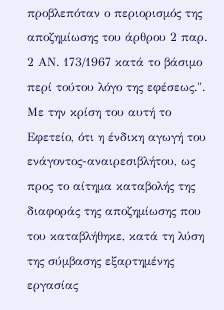προβλεπόταν ο περιορισμός της αποζημίωσης του άρθρου 2 παρ. 2 ΑΝ. 173/1967 κατά το βάσιμο περί τούτου λόγο της εφέσεως.".
Με την κρίση του αυτή το Εφετείο, ότι η ένδικη αγωγή του ενάγοντος-αναιρεσιβλήτου, ως προς το αίτημα καταβολής της διαφοράς της αποζημίωσης που του καταβλήθηκε, κατά τη λύση της σύμβασης εξαρτημένης εργασίας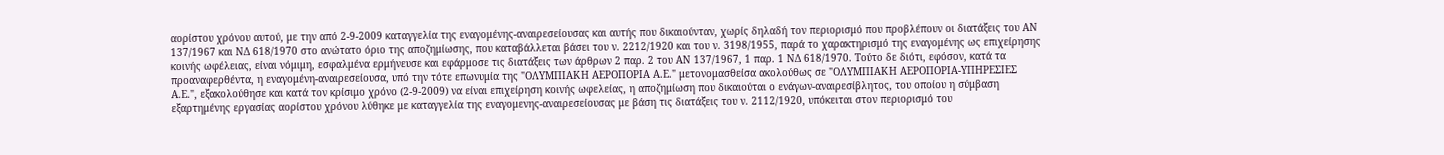αορίστου χρόνου αυτού, με την από 2-9-2009 καταγγελία της εναγομένης-αναιρεσείουσας και αυτής που δικαιούνταν, χωρίς δηλαδή τον περιορισμό που προβλέπουν οι διατάξεις του ΑΝ 137/1967 και ΝΔ 618/1970 στο ανώτατο όριο της αποζημίωσης, που καταβάλλεται βάσει του ν. 2212/1920 και του ν. 3198/1955, παρά το χαρακτηρισμό της εναγομένης ως επιχείρησης κοινής ωφέλειας, είναι νόμιμη, εσφαλμένα ερμήνευσε και εφάρμοσε τις διατάξεις των άρθρων 2 παρ. 2 του ΑΝ 137/1967, 1 παρ. 1 ΝΔ 618/1970. Τούτο δε διότι, εφόσον, κατά τα προαναφερθέντα, η εναγομένη-αναιρεσείουσα, υπό την τότε επωνυμία της "ΟΛΥΜΠΙΑΚΗ ΑΕΡΟΠΟΡΙΑ Α.Ε." μετονομασθείσα ακολούθως σε "ΟΛΥΜΠΙΑΚΗ ΑΕΡΟΠΟΡΙΑ-ΥΠΗΡΕΣΙΕΣ Α.Ε.", εξακολούθησε και κατά τον κρίσιμο χρόνο (2-9-2009) να είναι επιχείρηση κοινής ωφελείας, η αποζημίωση που δικαιούται ο ενάγων-αναιρεσίβλητος, του οποίου η σύμβαση εξαρτημένης εργασίας αορίστου χρόνου λύθηκε με καταγγελία της εναγομενης-αναιρεσείουσας με βάση τις διατάξεις του ν. 2112/1920, υπόκειται στον περιορισμό του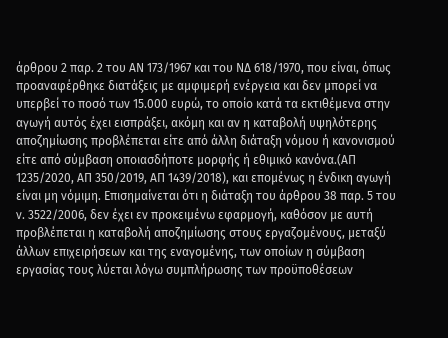άρθρου 2 παρ. 2 του ΑΝ 173/1967 και του ΝΔ 618/1970, που είναι, όπως προαναφέρθηκε διατάξεις με αμφιμερή ενέργεια και δεν μπορεί να υπερβεί το ποσό των 15.000 ευρώ, το οποίο κατά τα εκτιθέμενα στην αγωγή αυτός έχει εισπράξει, ακόμη και αν η καταβολή υψηλότερης αποζημίωσης προβλέπεται είτε από άλλη διάταξη νόμου ή κανονισμού είτε από σύμβαση οποιασδήποτε μορφής ή εθιμικό κανόνα.(ΑΠ 1235/2020, ΑΠ 350/2019, ΑΠ 1439/2018), και επομένως η ένδικη αγωγή είναι μη νόμιμη. Επισημαίνεται ότι η διάταξη του άρθρου 38 παρ. 5 του ν. 3522/2006, δεν έχει εν προκειμένω εφαρμογή, καθόσον με αυτή προβλέπεται η καταβολή αποζημίωσης στους εργαζομένους, μεταξύ άλλων επιχειρήσεων και της εναγομένης, των οποίων η σύμβαση εργασίας τους λύεται λόγω συμπλήρωσης των προϋποθέσεων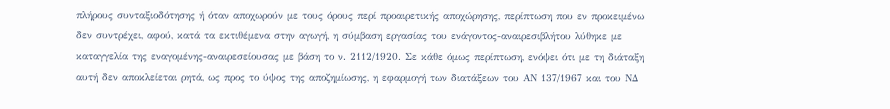πλήρους συνταξιοδότησης ή όταν αποχωρούν με τους όρους περί προαιρετικής αποχώρησης, περίπτωση που εν προκειμένω δεν συντρέχει, αφού, κατά τα εκτιθέμενα στην αγωγή, η σύμβαση εργασίας του ενάγοντος-αναιρεσιβλήτου λύθηκε με καταγγελία της εναγομένης-αναιρεσείουσας με βάση το ν. 2112/1920. Σε κάθε όμως περίπτωση, ενόψει ότι με τη διάταξη αυτή δεν αποκλείεται ρητά, ως προς το ύψος της αποζημίωσης, η εφαρμογή των διατάξεων του ΑΝ 137/1967 και του ΝΔ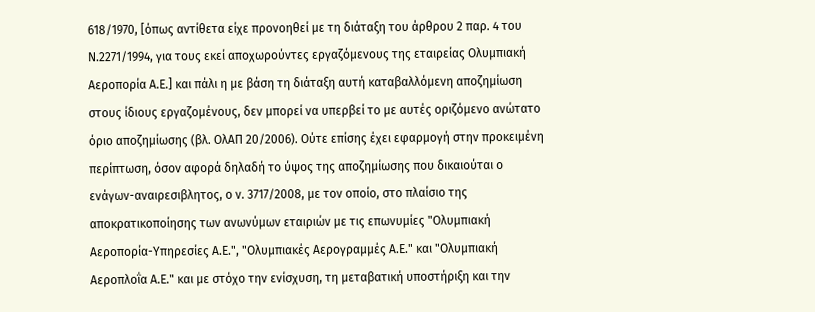618/1970, [όπως αντίθετα είχε προνοηθεί με τη διάταξη του άρθρου 2 παρ. 4 του Ν.2271/1994, για τους εκεί αποχωρούντες εργαζόμενους της εταιρείας Ολυμπιακή Αεροπορία Α.Ε.] και πάλι η με βάση τη διάταξη αυτή καταβαλλόμενη αποζημίωση στους ίδιους εργαζομένους, δεν μπορεί να υπερβεί το με αυτές οριζόμενο ανώτατο όριο αποζημίωσης (βλ. ΟλΑΠ 20/2006). Ούτε επίσης έχει εφαρμογή στην προκειμένη περίπτωση, όσον αφορά δηλαδή το ύψος της αποζημίωσης που δικαιούται ο ενάγων-αναιρεσιβλητος, ο ν. 3717/2008, με τον οποίο, στο πλαίσιο της αποκρατικοποίησης των ανωνύμων εταιριών με τις επωνυμίες "Ολυμπιακή Αεροπορία-Υπηρεσίες Α.Ε.", "Ολυμπιακές Αερογραμμές Α.Ε." και "Ολυμπιακή Αεροπλοΐα Α.Ε." και με στόχο την ενίσχυση, τη μεταβατική υποστήριξη και την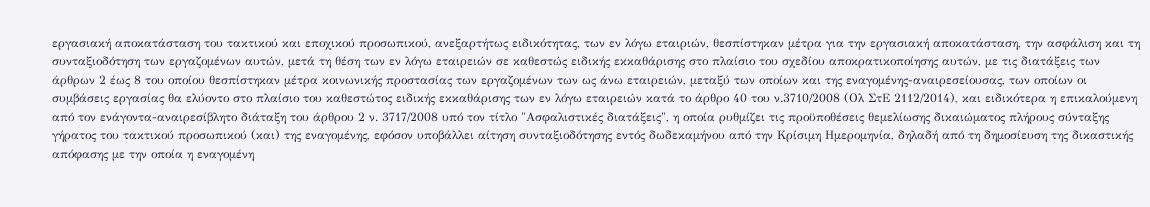εργασιακή αποκατάσταση του τακτικού και εποχικού προσωπικού, ανεξαρτήτως ειδικότητας, των εν λόγω εταιριών, θεσπίστηκαν μέτρα για την εργασιακή αποκατάσταση, την ασφάλιση και τη συνταξιοδότηση των εργαζομένων αυτών, μετά τη θέση των εν λόγω εταιρειών σε καθεστώς ειδικής εκκαθάρισης στο πλαίσιο του σχεδίου αποκρατικοποίησης αυτών, με τις διατάξεις των άρθρων 2 έως 8 του οποίου θεσπίστηκαν μέτρα κοινωνικής προστασίας των εργαζομένων των ως άνω εταιρειών, μεταξύ των οποίων και της εναγομένης-αναιρεσείουσας, των οποίων οι συμβάσεις εργασίας θα ελύοντο στο πλαίσιο του καθεστώτος ειδικής εκκαθάρισης των εν λόγω εταιρειών κατά το άρθρο 40 του ν.3710/2008 (Ολ ΣτΕ 2112/2014), και ειδικότερα η επικαλούμενη από τον ενάγοντα-αναιρεσίβλητο διάταξη του άρθρου 2 ν. 3717/2008 υπό τον τίτλο "Ασφαλιστικές διατάξεις", η οποία ρυθμίζει τις προϋποθέσεις θεμελίωσης δικαιώματος πλήρους σύνταξης γήρατος του τακτικού προσωπικού (και) της εναγομένης, εφόσον υποβάλλει αίτηση συνταξιοδότησης εντός δωδεκαμήνου από την Κρίσιμη Ημερομηνία, δηλαδή από τη δημοσίευση της δικαστικής απόφασης με την οποία η εναγομένη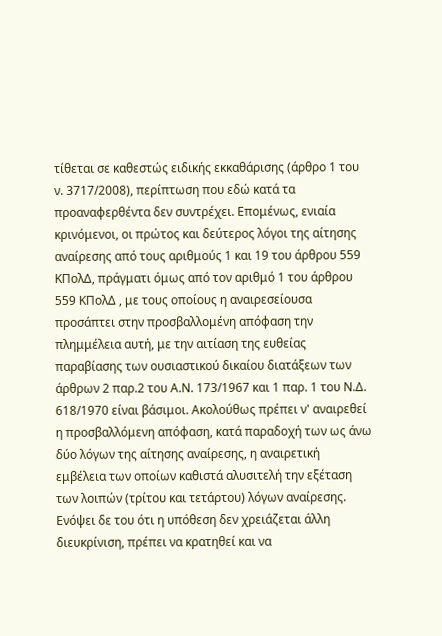τίθεται σε καθεστώς ειδικής εκκαθάρισης (άρθρο 1 του ν. 3717/2008), περίπτωση που εδώ κατά τα προαναφερθέντα δεν συντρέχει. Επομένως, ενιαία κρινόμενοι, οι πρώτος και δεύτερος λόγοι της αίτησης αναίρεσης από τους αριθμούς 1 και 19 του άρθρου 559 ΚΠολΔ, πράγματι όμως από τον αριθμό 1 του άρθρου 559 ΚΠολΔ , με τους οποίους η αναιρεσείουσα προσάπτει στην προσβαλλομένη απόφαση την πλημμέλεια αυτή, με την αιτίαση της ευθείας παραβίασης των ουσιαστικού δικαίου διατάξεων των άρθρων 2 παρ.2 του Α.Ν. 173/1967 και 1 παρ. 1 του Ν.Δ. 618/1970 είναι βάσιμοι. Ακολούθως πρέπει ν' αναιρεθεί η προσβαλλόμενη απόφαση, κατά παραδοχή των ως άνω δύο λόγων της αίτησης αναίρεσης, η αναιρετική εμβέλεια των οποίων καθιστά αλυσιτελή την εξέταση των λοιπών (τρίτου και τετάρτου) λόγων αναίρεσης. Ενόψει δε του ότι η υπόθεση δεν χρειάζεται άλλη διευκρίνιση, πρέπει να κρατηθεί και να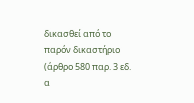δικασθεί από το παρόν δικαστήριο (άρθρο 580 παρ. 3 εδ. α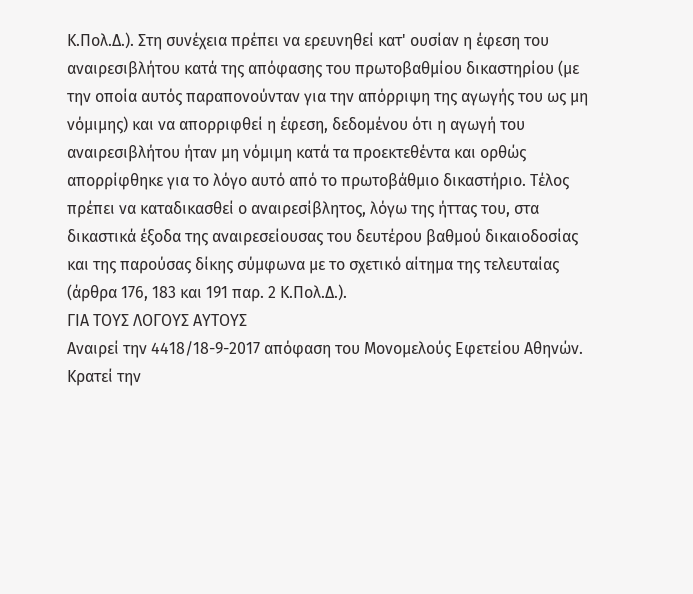Κ.Πολ.Δ.). Στη συνέχεια πρέπει να ερευνηθεί κατ' ουσίαν η έφεση του αναιρεσιβλήτου κατά της απόφασης του πρωτοβαθμίου δικαστηρίου (με την οποία αυτός παραπονούνταν για την απόρριψη της αγωγής του ως μη νόμιμης) και να απορριφθεί η έφεση, δεδομένου ότι η αγωγή του αναιρεσιβλήτου ήταν μη νόμιμη κατά τα προεκτεθέντα και ορθώς απορρίφθηκε για το λόγο αυτό από το πρωτοβάθμιο δικαστήριο. Τέλος πρέπει να καταδικασθεί ο αναιρεσίβλητος, λόγω της ήττας του, στα δικαστικά έξοδα της αναιρεσείουσας του δευτέρου βαθμού δικαιοδοσίας και της παρούσας δίκης σύμφωνα με το σχετικό αίτημα της τελευταίας (άρθρα 176, 183 και 191 παρ. 2 Κ.Πολ.Δ.).
ΓΙΑ ΤΟΥΣ ΛΟΓΟΥΣ ΑΥΤΟΥΣ
Αναιρεί την 4418/18-9-2017 απόφαση του Μονομελούς Εφετείου Αθηνών.
Κρατεί την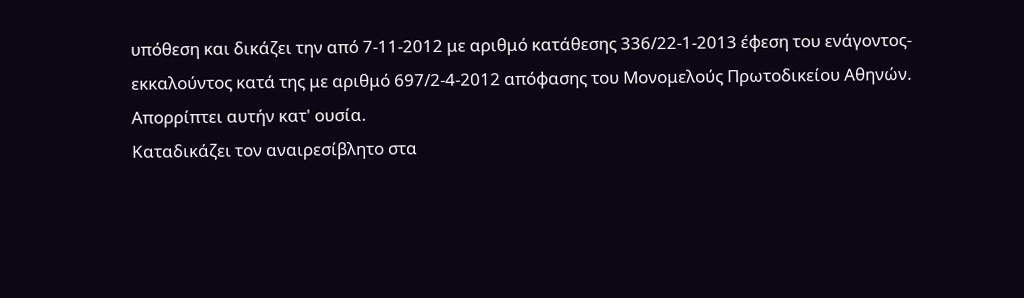υπόθεση και δικάζει την από 7-11-2012 με αριθμό κατάθεσης 336/22-1-2013 έφεση του ενάγοντος-εκκαλούντος κατά της με αριθμό 697/2-4-2012 απόφασης του Μονομελούς Πρωτοδικείου Αθηνών.
Απορρίπτει αυτήν κατ' ουσία.
Καταδικάζει τον αναιρεσίβλητο στα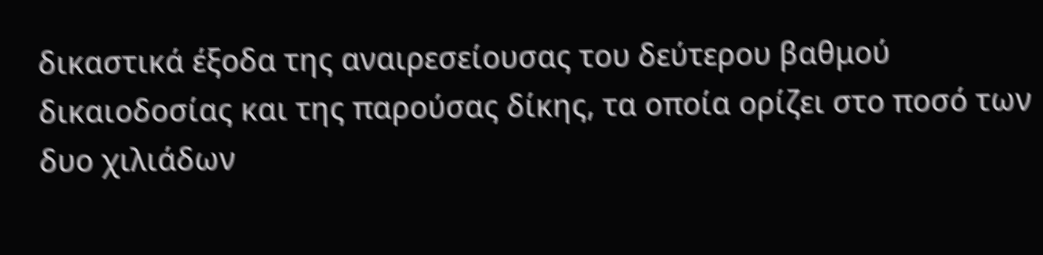δικαστικά έξοδα της αναιρεσείουσας του δεύτερου βαθμού δικαιοδοσίας και της παρούσας δίκης, τα οποία ορίζει στο ποσό των δυο χιλιάδων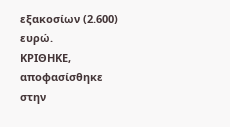εξακοσίων (2.600) ευρώ.
ΚΡΙΘΗΚΕ, αποφασίσθηκε στην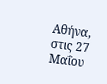Αθήνα, στις 27 Μαΐου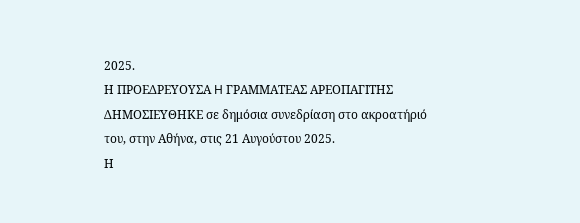2025.
Η ΠΡΟΕΔΡΕΥΟΥΣΑ H ΓΡΑΜΜΑΤΕΑΣ ΑΡΕΟΠΑΓΙΤΗΣ
ΔΗΜΟΣΙΕΥΘΗΚΕ σε δημόσια συνεδρίαση στο ακροατήριό του, στην Αθήνα, στις 21 Αυγούστου 2025.
Η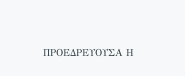ΠΡΟΕΔΡΕΥΟΥΣΑ Η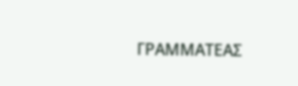ΓΡΑΜΜΑΤΕΑΣ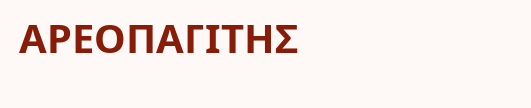ΑΡΕΟΠΑΓΙΤΗΣ